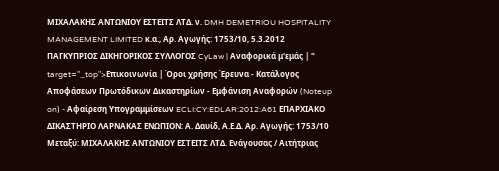ΜΙΧΑΛΑΚΗΣ ΑΝΤΩΝΙΟΥ ΕΣΤΕΙΤΣ ΛΤΔ. ν. DMH DEMETRIOU HOSPITALITY MANAGEMENT LIMITED κ.α., Αρ. Αγωγής: 1753/10, 5.3.2012 ΠΑΓΚΥΠΡΙΟΣ ΔΙΚΗΓΟΡΙΚΟΣ ΣΥΛΛΟΓΟΣ CyLaw | Αναφορικά μ'εμάς | " target="_top">Επικοινωνία | Όροι χρήσης Έρευνα - Κατάλογος Αποφάσεων Πρωτόδικων Δικαστηρίων - Εμφάνιση Αναφορών (Noteup on) - Αφαίρεση Υπογραμμίσεων ECLI:CY:EDLAR:2012:A61 ΕΠΑΡΧΙΑΚΟ ΔΙΚΑΣΤΗΡΙΟ ΛΑΡΝΑΚΑΣ ΕΝΩΠΙΟΝ: Α. Δαυίδ, Α.Ε.Δ. Αρ. Αγωγής: 1753/10 Μεταξύ: ΜΙΧΑΛΑΚΗΣ ΑΝΤΩΝΙΟΥ ΕΣΤΕΙΤΣ ΛΤΔ. Ενάγουσας / Αιτήτριας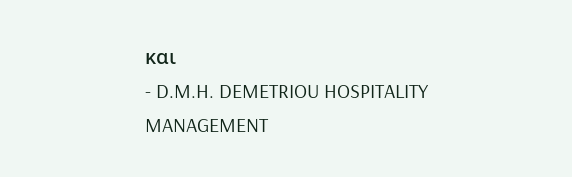και
- D.M.H. DEMETRIOU HOSPITALITY MANAGEMENT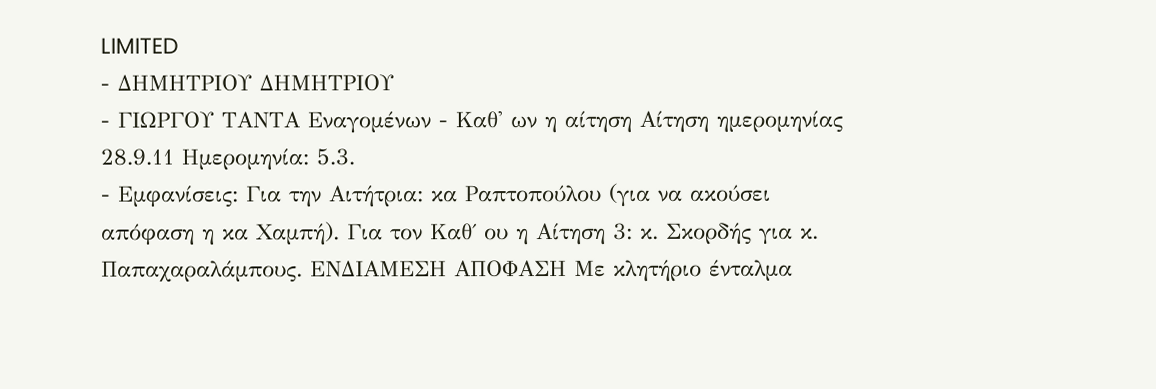LIMITED
- ΔΗΜΗΤΡΙΟΥ ΔΗΜΗΤΡΙΟΥ
- ΓΙΩΡΓΟΥ ΤΑΝΤΑ Εναγομένων - Καθ' ων η αίτηση Αίτηση ημερομηνίας 28.9.11 Ημερομηνία: 5.3.
- Εμφανίσεις: Για την Αιτήτρια: κα Ραπτοπούλου (για να ακούσει απόφαση η κα Χαμπή). Για τον Καθ΄ ου η Αίτηση 3: κ. Σκορδής για κ. Παπαχαραλάμπους. ΕΝΔΙΑΜΕΣΗ ΑΠΟΦΑΣΗ Με κλητήριο ένταλμα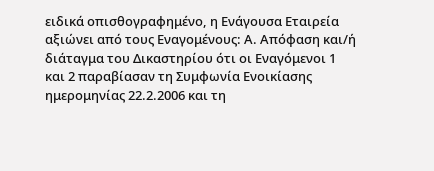ειδικά οπισθογραφημένο, η Ενάγουσα Εταιρεία αξιώνει από τους Εναγομένους: Α. Απόφαση και/ή διάταγμα του Δικαστηρίου ότι οι Εναγόμενοι 1 και 2 παραβίασαν τη Συμφωνία Ενοικίασης ημερομηνίας 22.2.2006 και τη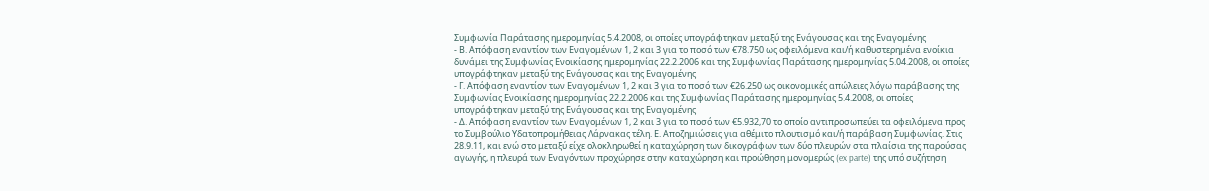Συμφωνία Παράτασης ημερομηνίας 5.4.2008, οι οποίες υπογράφτηκαν μεταξύ της Ενάγουσας και της Εναγομένης
- Β. Απόφαση εναντίον των Εναγομένων 1, 2 και 3 για το ποσό των €78.750 ως οφειλόμενα και/ή καθυστερημένα ενοίκια δυνάμει της Συμφωνίας Ενοικίασης ημερομηνίας 22.2.2006 και της Συμφωνίας Παράτασης ημερομηνίας 5.04.2008, οι οποίες υπογράφτηκαν μεταξύ της Ενάγουσας και της Εναγομένης
- Γ. Απόφαση εναντίον των Εναγομένων 1, 2 και 3 για το ποσό των €26.250 ως οικονομικές απώλειες λόγω παράβασης της Συμφωνίας Ενοικίασης ημερομηνίας 22.2.2006 και της Συμφωνίας Παράτασης ημερομηνίας 5.4.2008, οι οποίες υπογράφτηκαν μεταξύ της Ενάγουσας και της Εναγομένης
- Δ. Απόφαση εναντίον των Εναγομένων 1, 2 και 3 για το ποσό των €5.932,70 το οποίο αντιπροσωπεύει τα οφειλόμενα προς το Συμβούλιο Υδατοπρομήθειας Λάρνακας τέλη. Ε. Αποζημιώσεις για αθέμιτο πλουτισμό και/ή παράβαση Συμφωνίας. Στις 28.9.11, και ενώ στο μεταξύ είχε ολοκληρωθεί η καταχώρηση των δικογράφων των δύο πλευρών στα πλαίσια της παρούσας αγωγής, η πλευρά των Εναγόντων προχώρησε στην καταχώρηση και προώθηση μονομερώς (ex parte) της υπό συζήτηση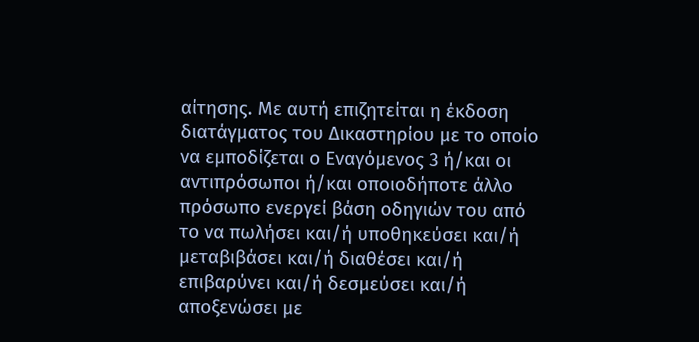αίτησης. Με αυτή επιζητείται η έκδοση διατάγματος του Δικαστηρίου με το οποίο να εμποδίζεται ο Εναγόμενος 3 ή/και οι αντιπρόσωποι ή/και οποιοδήποτε άλλο πρόσωπο ενεργεί βάση οδηγιών του από το να πωλήσει και/ή υποθηκεύσει και/ή μεταβιβάσει και/ή διαθέσει και/ή επιβαρύνει και/ή δεσμεύσει και/ή αποξενώσει με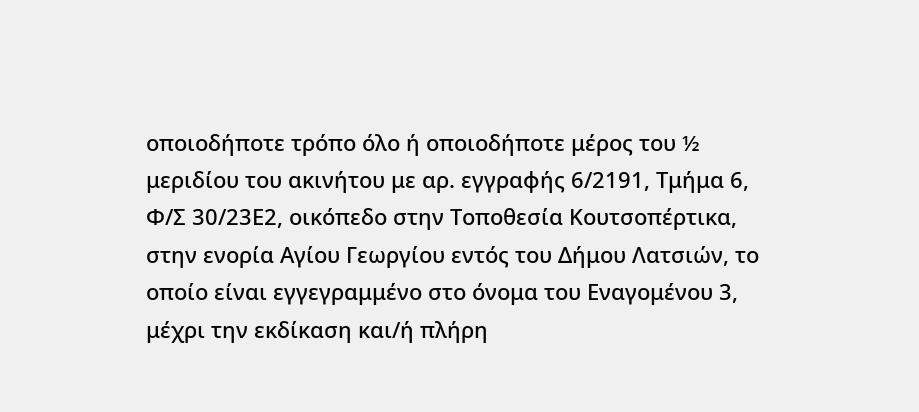οποιοδήποτε τρόπο όλο ή οποιοδήποτε μέρος του ½ μεριδίου του ακινήτου με αρ. εγγραφής 6/2191, Τμήμα 6, Φ/Σ 30/23Ε2, οικόπεδο στην Τοποθεσία Κουτσοπέρτικα, στην ενορία Αγίου Γεωργίου εντός του Δήμου Λατσιών, το οποίο είναι εγγεγραμμένο στο όνομα του Εναγομένου 3, μέχρι την εκδίκαση και/ή πλήρη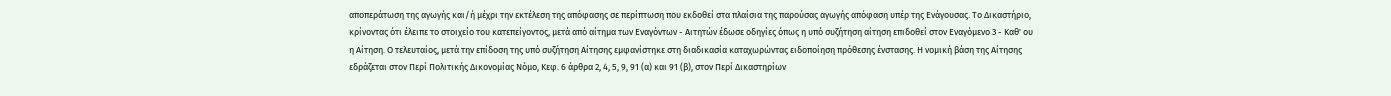αποπεράτωση της αγωγής και/ή μέχρι την εκτέλεση της απόφασης σε περίπτωση που εκδοθεί στα πλαίσια της παρούσας αγωγής απόφαση υπέρ της Ενάγουσας. Το Δικαστήριο, κρίνοντας ότι έλειπε το στοιχείο του κατεπείγοντος, μετά από αίτημα των Εναγόντων - Αιτητών έδωσε οδηγίες όπως η υπό συζήτηση αίτηση επιδοθεί στον Εναγόμενο 3 - Καθ' ου η Αίτηση. Ο τελευταίος, μετά την επίδοση της υπό συζήτηση Αίτησης εμφανίστηκε στη διαδικασία καταχωρώντας ειδοποίηση πρόθεσης ένστασης. Η νομική βάση της Αίτησης εδράζεται στον Περί Πολιτικής Δικονομίας Νόμο, Κεφ. 6 άρθρα 2, 4, 5, 9, 91 (α) και 91 (β), στον Περί Δικαστηρίων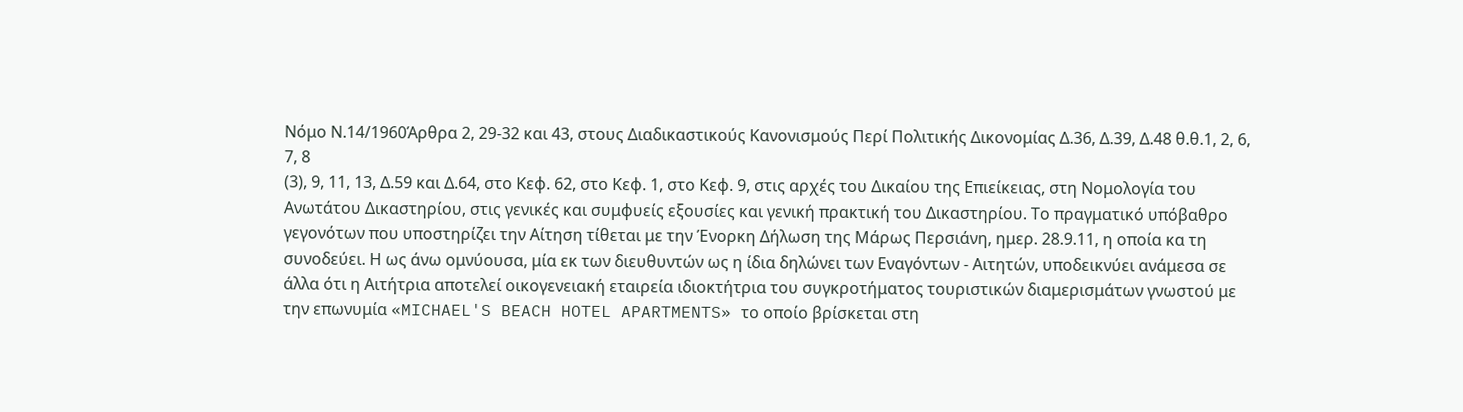Νόμο Ν.14/1960Άρθρα 2, 29-32 και 43, στους Διαδικαστικούς Κανονισμούς Περί Πολιτικής Δικονομίας Δ.36, Δ.39, Δ.48 θ.θ.1, 2, 6, 7, 8
(3), 9, 11, 13, Δ.59 και Δ.64, στο Κεφ. 62, στο Κεφ. 1, στο Κεφ. 9, στις αρχές του Δικαίου της Επιείκειας, στη Νομολογία του Ανωτάτου Δικαστηρίου, στις γενικές και συμφυείς εξουσίες και γενική πρακτική του Δικαστηρίου. Το πραγματικό υπόβαθρο γεγονότων που υποστηρίζει την Αίτηση τίθεται με την Ένορκη Δήλωση της Μάρως Περσιάνη, ημερ. 28.9.11, η οποία κα τη συνοδεύει. Η ως άνω ομνύουσα, μία εκ των διευθυντών ως η ίδια δηλώνει των Εναγόντων - Αιτητών, υποδεικνύει ανάμεσα σε άλλα ότι η Αιτήτρια αποτελεί οικογενειακή εταιρεία ιδιοκτήτρια του συγκροτήματος τουριστικών διαμερισμάτων γνωστού με την επωνυμία «MICHAEL'S BEACH HOTEL APARTMENTS» το οποίο βρίσκεται στη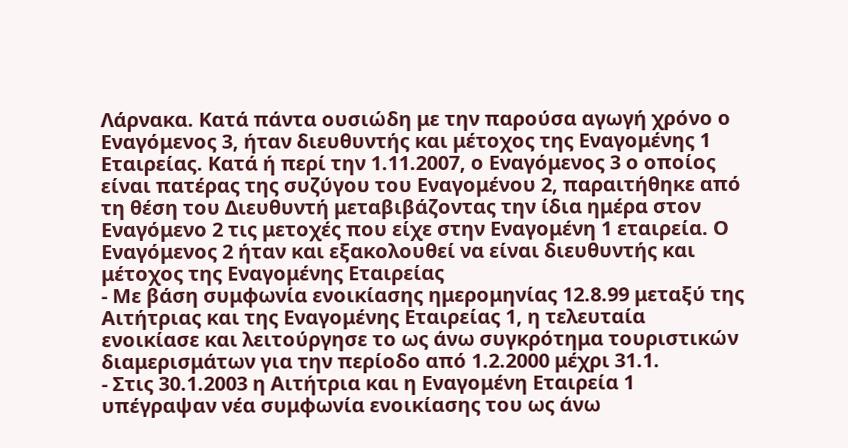Λάρνακα. Κατά πάντα ουσιώδη με την παρούσα αγωγή χρόνο ο Εναγόμενος 3, ήταν διευθυντής και μέτοχος της Εναγομένης 1 Εταιρείας. Κατά ή περί την 1.11.2007, ο Εναγόμενος 3 ο οποίος είναι πατέρας της συζύγου του Εναγομένου 2, παραιτήθηκε από τη θέση του Διευθυντή μεταβιβάζοντας την ίδια ημέρα στον Εναγόμενο 2 τις μετοχές που είχε στην Εναγομένη 1 εταιρεία. Ο Εναγόμενος 2 ήταν και εξακολουθεί να είναι διευθυντής και μέτοχος της Εναγομένης Εταιρείας
- Με βάση συμφωνία ενοικίασης ημερομηνίας 12.8.99 μεταξύ της Αιτήτριας και της Εναγομένης Εταιρείας 1, η τελευταία ενοικίασε και λειτούργησε το ως άνω συγκρότημα τουριστικών διαμερισμάτων για την περίοδο από 1.2.2000 μέχρι 31.1.
- Στις 30.1.2003 η Αιτήτρια και η Εναγομένη Εταιρεία 1 υπέγραψαν νέα συμφωνία ενοικίασης του ως άνω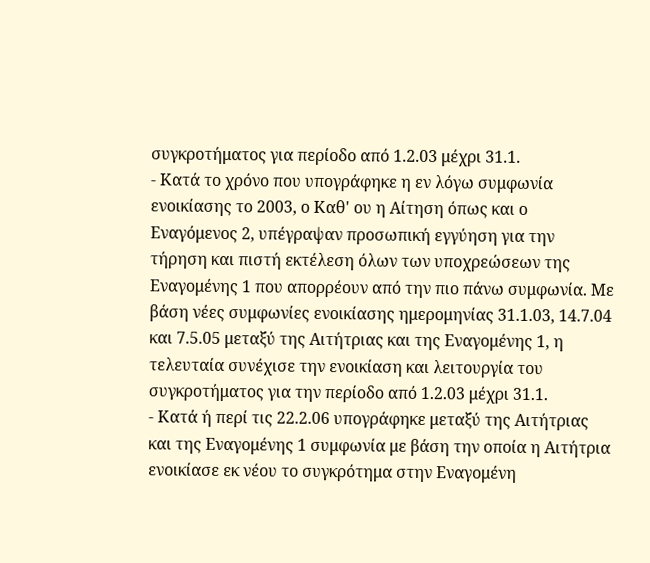συγκροτήματος για περίοδο από 1.2.03 μέχρι 31.1.
- Κατά το χρόνο που υπογράφηκε η εν λόγω συμφωνία ενοικίασης το 2003, ο Καθ' ου η Αίτηση όπως και ο Εναγόμενος 2, υπέγραψαν προσωπική εγγύηση για την τήρηση και πιστή εκτέλεση όλων των υποχρεώσεων της Εναγομένης 1 που απορρέουν από την πιο πάνω συμφωνία. Με βάση νέες συμφωνίες ενοικίασης ημερομηνίας 31.1.03, 14.7.04 και 7.5.05 μεταξύ της Αιτήτριας και της Εναγομένης 1, η τελευταία συνέχισε την ενοικίαση και λειτουργία του συγκροτήματος για την περίοδο από 1.2.03 μέχρι 31.1.
- Κατά ή περί τις 22.2.06 υπογράφηκε μεταξύ της Αιτήτριας και της Εναγομένης 1 συμφωνία με βάση την οποία η Αιτήτρια ενοικίασε εκ νέου το συγκρότημα στην Εναγομένη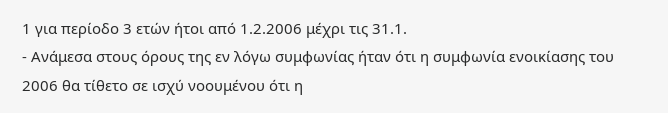1 για περίοδο 3 ετών ήτοι από 1.2.2006 μέχρι τις 31.1.
- Ανάμεσα στους όρους της εν λόγω συμφωνίας ήταν ότι η συμφωνία ενοικίασης του 2006 θα τίθετο σε ισχύ νοουμένου ότι η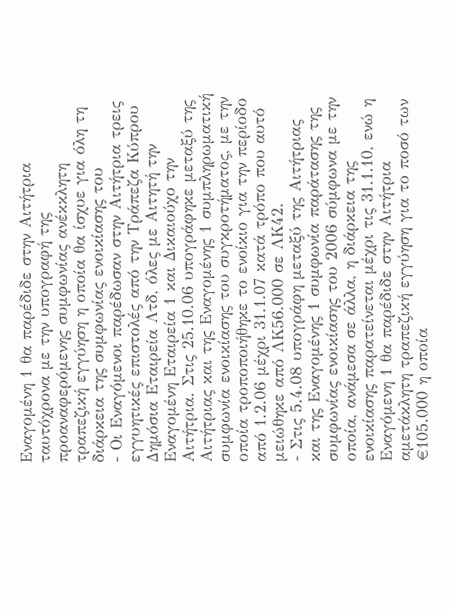Εναγομένη 1 θα παρέδιδε στην Αιτήτρια ταυτόχρονα με την υπογραφή της προαναφερόμενης συμφωνίας ανέκκλητη τραπεζική εγγύηση η οποία θα ίσχυε για όλη τη διάρκεια της συμφωνίας ενοικίασης του
- Οι Εναγόμενοι παρέδωσαν στην Αιτήτρια τρεις εγγυητικές επιστολές από την Τράπεζα Κύπρου Δημόσια Εταιρεία Λτδ, όλες με Αιτητή την Εναγομένη Εταιρεία 1 και Δικαιούχο την Αιτήτρια. Στις 25.10.06 υπογράφηκε μεταξύ της Αιτήτριας και της Εναγομένης 1 συμπληρωματική συμφωνία ενοικίασης του συγκροτήματος, με την οποία τροποποιήθηκε το ενοίκιο για την περίοδο από 1.2.06 μέχρι 31.1.07 κατά τρόπο που αυτό μειώθηκε από ΛΚ56.000 σε ΛΚ42.
- Στις 5.4.08 υπογράφη μεταξύ της Αιτήτριας και της Εναγομένης 1 συμφωνία παράτασης της συμφωνίας ενοικίασης του 2006 σύμφωνα με την οποία, ανάμεσα σε άλλα, η διάρκεια της ενοικίασης παρατείνεται μέχρι τις 31.1.10, ενώ η Εναγόμενη 1 θα παρέδιδε στην Αιτήτρια αμετάκλητη τραπεζική εγγύηση για το ποσό των €105.000 η οποία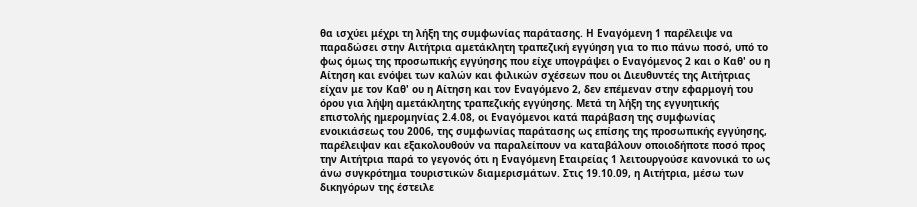θα ισχύει μέχρι τη λήξη της συμφωνίας παράτασης. Η Εναγόμενη 1 παρέλειψε να παραδώσει στην Αιτήτρια αμετάκλητη τραπεζική εγγύηση για το πιο πάνω ποσό, υπό το φως όμως της προσωπικής εγγύησης που είχε υπογράψει ο Εναγόμενος 2 και ο Καθ' ου η Αίτηση και ενόψει των καλών και φιλικών σχέσεων που οι Διευθυντές της Αιτήτριας είχαν με τον Καθ' ου η Αίτηση και τον Εναγόμενο 2, δεν επέμεναν στην εφαρμογή του όρου για λήψη αμετάκλητης τραπεζικής εγγύησης. Μετά τη λήξη της εγγυητικής επιστολής ημερομηνίας 2.4.08, οι Εναγόμενοι κατά παράβαση της συμφωνίας ενοικιάσεως του 2006, της συμφωνίας παράτασης ως επίσης της προσωπικής εγγύησης, παρέλειψαν και εξακολουθούν να παραλείπουν να καταβάλουν οποιοδήποτε ποσό προς την Αιτήτρια παρά το γεγονός ότι η Εναγόμενη Εταιρείας 1 λειτουργούσε κανονικά το ως άνω συγκρότημα τουριστικών διαμερισμάτων. Στις 19.10.09, η Αιτήτρια, μέσω των δικηγόρων της έστειλε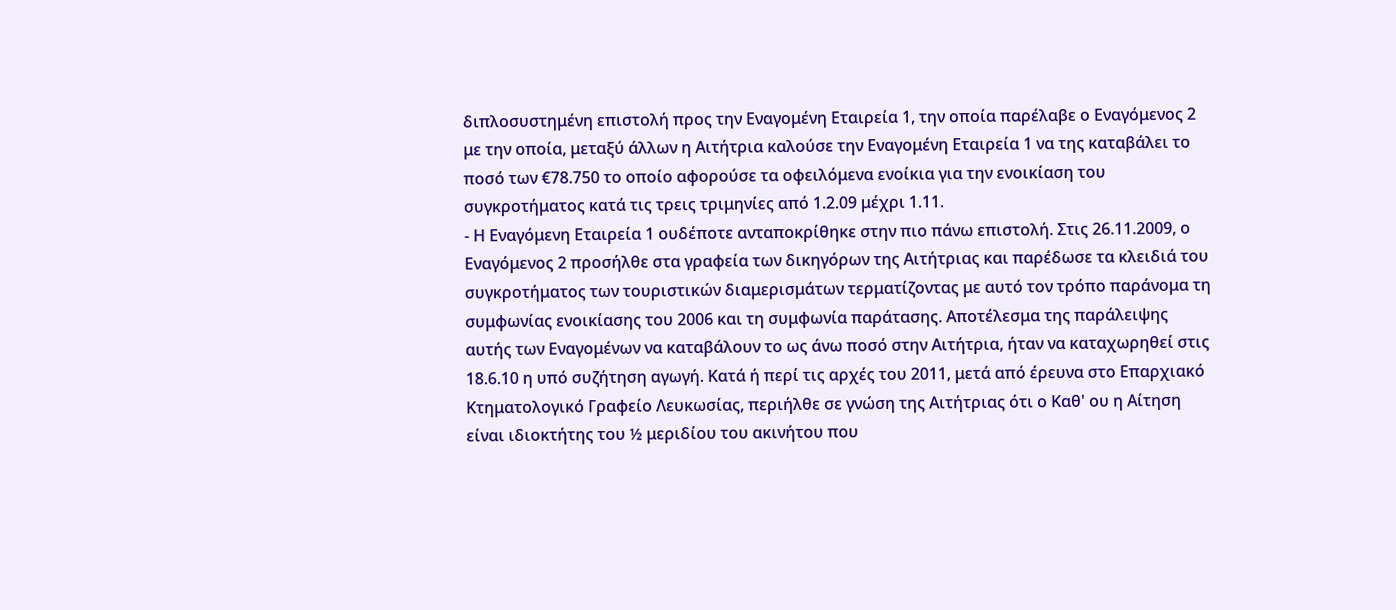διπλοσυστημένη επιστολή προς την Εναγομένη Εταιρεία 1, την οποία παρέλαβε ο Εναγόμενος 2 με την οποία, μεταξύ άλλων η Αιτήτρια καλούσε την Εναγομένη Εταιρεία 1 να της καταβάλει το ποσό των €78.750 το οποίο αφορούσε τα οφειλόμενα ενοίκια για την ενοικίαση του συγκροτήματος κατά τις τρεις τριμηνίες από 1.2.09 μέχρι 1.11.
- Η Εναγόμενη Εταιρεία 1 ουδέποτε ανταποκρίθηκε στην πιο πάνω επιστολή. Στις 26.11.2009, ο Εναγόμενος 2 προσήλθε στα γραφεία των δικηγόρων της Αιτήτριας και παρέδωσε τα κλειδιά του συγκροτήματος των τουριστικών διαμερισμάτων τερματίζοντας με αυτό τον τρόπο παράνομα τη συμφωνίας ενοικίασης του 2006 και τη συμφωνία παράτασης. Αποτέλεσμα της παράλειψης αυτής των Εναγομένων να καταβάλουν το ως άνω ποσό στην Αιτήτρια, ήταν να καταχωρηθεί στις 18.6.10 η υπό συζήτηση αγωγή. Κατά ή περί τις αρχές του 2011, μετά από έρευνα στο Επαρχιακό Κτηματολογικό Γραφείο Λευκωσίας, περιήλθε σε γνώση της Αιτήτριας ότι ο Καθ' ου η Αίτηση είναι ιδιοκτήτης του ½ μεριδίου του ακινήτου που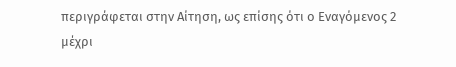περιγράφεται στην Αίτηση, ως επίσης ότι ο Εναγόμενος 2 μέχρι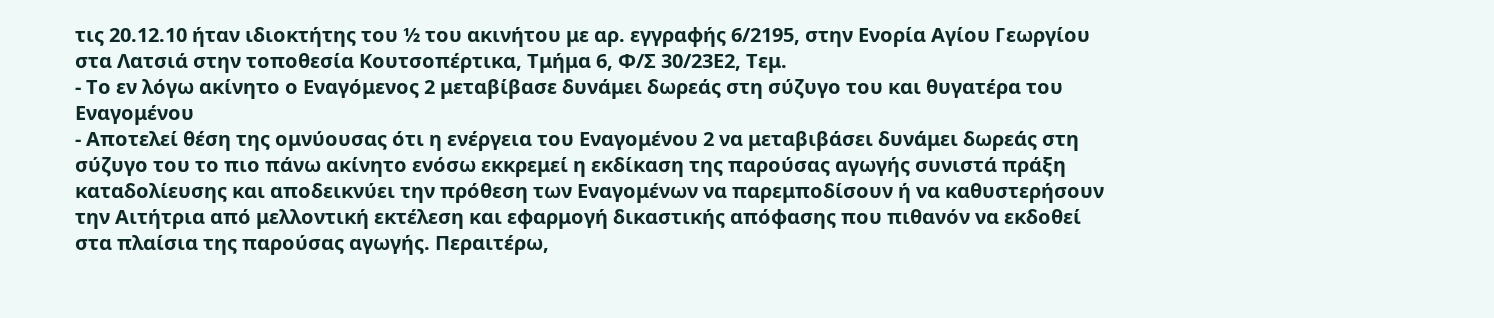τις 20.12.10 ήταν ιδιοκτήτης του ½ του ακινήτου με αρ. εγγραφής 6/2195, στην Ενορία Αγίου Γεωργίου στα Λατσιά στην τοποθεσία Κουτσοπέρτικα, Τμήμα 6, Φ/Σ 30/23Ε2, Τεμ.
- Το εν λόγω ακίνητο ο Εναγόμενος 2 μεταβίβασε δυνάμει δωρεάς στη σύζυγο του και θυγατέρα του Εναγομένου
- Αποτελεί θέση της ομνύουσας ότι η ενέργεια του Εναγομένου 2 να μεταβιβάσει δυνάμει δωρεάς στη σύζυγο του το πιο πάνω ακίνητο ενόσω εκκρεμεί η εκδίκαση της παρούσας αγωγής συνιστά πράξη καταδολίευσης και αποδεικνύει την πρόθεση των Εναγομένων να παρεμποδίσουν ή να καθυστερήσουν την Αιτήτρια από μελλοντική εκτέλεση και εφαρμογή δικαστικής απόφασης που πιθανόν να εκδοθεί στα πλαίσια της παρούσας αγωγής. Περαιτέρω,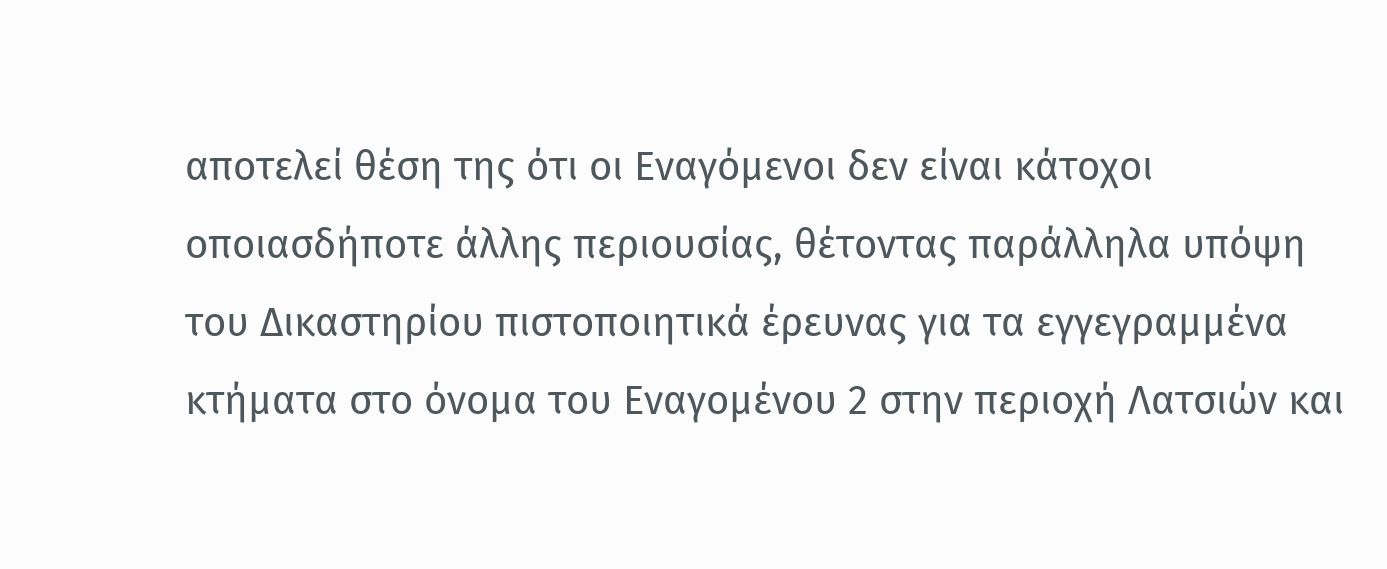αποτελεί θέση της ότι οι Εναγόμενοι δεν είναι κάτοχοι οποιασδήποτε άλλης περιουσίας, θέτοντας παράλληλα υπόψη του Δικαστηρίου πιστοποιητικά έρευνας για τα εγγεγραμμένα κτήματα στο όνομα του Εναγομένου 2 στην περιοχή Λατσιών και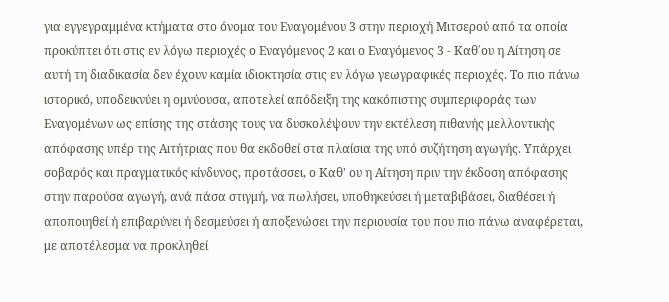για εγγεγραμμένα κτήματα στο όνομα του Εναγομένου 3 στην περιοχή Μιτσερού από τα οποία προκύπτει ότι στις εν λόγω περιοχές ο Εναγόμενος 2 και ο Εναγόμενος 3 - Καθ΄ου η Αίτηση σε αυτή τη διαδικασία δεν έχουν καμία ιδιοκτησία στις εν λόγω γεωγραφικές περιοχές. Το πιο πάνω ιστορικό, υποδεικνύει η ομνύουσα, αποτελεί απόδειξη της κακόπιστης συμπεριφοράς των Εναγομένων ως επίσης της στάσης τους να δυσκολέψουν την εκτέλεση πιθανής μελλοντικής απόφασης υπέρ της Αιτήτριας που θα εκδοθεί στα πλαίσια της υπό συζήτηση αγωγής. Υπάρχει σοβαρός και πραγματικός κίνδυνος, προτάσσει, ο Καθ' ου η Αίτηση πριν την έκδοση απόφασης στην παρούσα αγωγή, ανά πάσα στιγμή, να πωλήσει, υποθηκεύσει ή μεταβιβάσει, διαθέσει ή αποποιηθεί ή επιβαρύνει ή δεσμεύσει ή αποξενώσει την περιουσία του που πιο πάνω αναφέρεται, με αποτέλεσμα να προκληθεί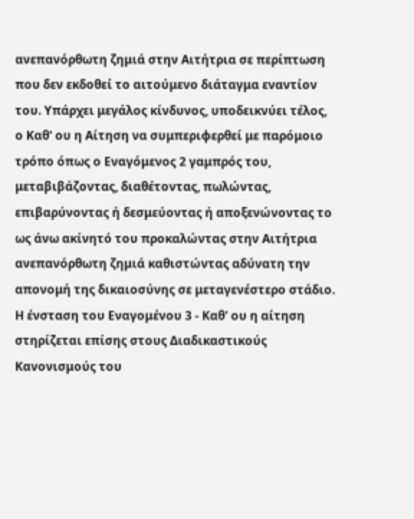ανεπανόρθωτη ζημιά στην Αιτήτρια σε περίπτωση που δεν εκδοθεί το αιτούμενο διάταγμα εναντίον του. Υπάρχει μεγάλος κίνδυνος, υποδεικνύει τέλος, ο Καθ' ου η Αίτηση να συμπεριφερθεί με παρόμοιο τρόπο όπως ο Εναγόμενος 2 γαμπρός του, μεταβιβάζοντας, διαθέτοντας, πωλώντας, επιβαρύνοντας ή δεσμεύοντας ή αποξενώνοντας το ως άνω ακίνητό του προκαλώντας στην Αιτήτρια ανεπανόρθωτη ζημιά καθιστώντας αδύνατη την απονομή της δικαιοσύνης σε μεταγενέστερο στάδιο. Η ένσταση του Εναγομένου 3 - Καθ' ου η αίτηση στηρίζεται επίσης στους Διαδικαστικούς Κανονισμούς του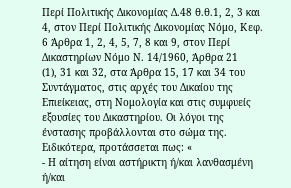Περί Πολιτικής Δικονομίας Δ.48 θ.θ.1, 2, 3 και 4, στον Περί Πολιτικής Δικονομίας Νόμο, Κεφ. 6 Άρθρα 1, 2, 4, 5, 7, 8 και 9, στον Περί Δικαστηρίων Νόμο Ν. 14/1960, Άρθρα 21
(1), 31 και 32, στα Άρθρα 15, 17 και 34 του Συντάγματος, στις αρχές του Δικαίου της Επιείκειας, στη Νομολογία και στις συμφυείς εξουσίες του Δικαστηρίου. Οι λόγοι της ένστασης προβάλλονται στο σώμα της. Ειδικότερα, προτάσσεται πως: «
- Η αίτηση είναι αστήρικτη ή/και λανθασμένη ή/και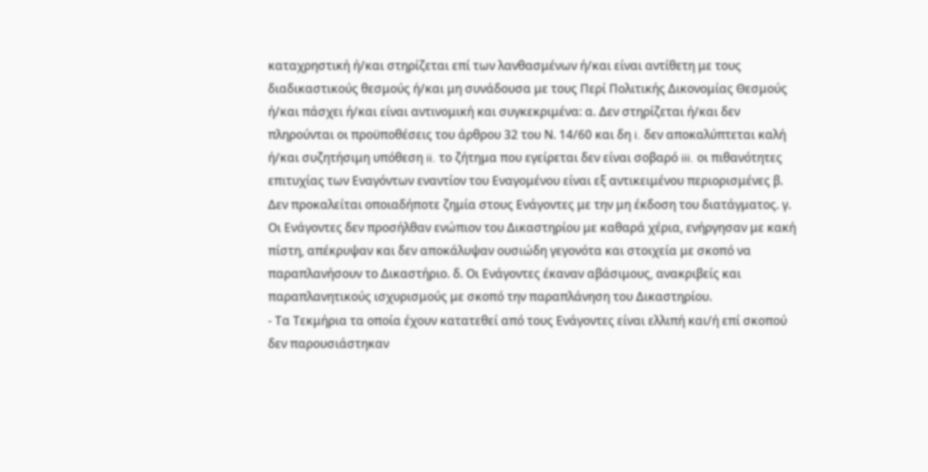καταχρηστική ή/και στηρίζεται επί των λανθασμένων ή/και είναι αντίθετη με τους διαδικαστικούς θεσμούς ή/και μη συνάδουσα με τους Περί Πολιτικής Δικονομίας Θεσμούς ή/και πάσχει ή/και είναι αντινομική και συγκεκριμένα: α. Δεν στηρίζεται ή/και δεν πληρούνται οι προϋποθέσεις του άρθρου 32 του Ν. 14/60 και δη i. δεν αποκαλύπτεται καλή ή/και συζητήσιμη υπόθεση ii. το ζήτημα που εγείρεται δεν είναι σοβαρό iii. οι πιθανότητες επιτυχίας των Εναγόντων εναντίον του Εναγομένου είναι εξ αντικειμένου περιορισμένες β. Δεν προκαλείται οποιαδήποτε ζημία στους Ενάγοντες με την μη έκδοση του διατάγματος. γ. Οι Ενάγοντες δεν προσήλθαν ενώπιον του Δικαστηρίου με καθαρά χέρια, ενήργησαν με κακή πίστη, απέκρυψαν και δεν αποκάλυψαν ουσιώδη γεγονότα και στοιχεία με σκοπό να παραπλανήσουν το Δικαστήριο. δ. Οι Ενάγοντες έκαναν αβάσιμους, ανακριβείς και παραπλανητικούς ισχυρισμούς με σκοπό την παραπλάνηση του Δικαστηρίου.
- Τα Τεκμήρια τα οποία έχουν κατατεθεί από τους Ενάγοντες είναι ελλιπή και/ή επί σκοπού δεν παρουσιάστηκαν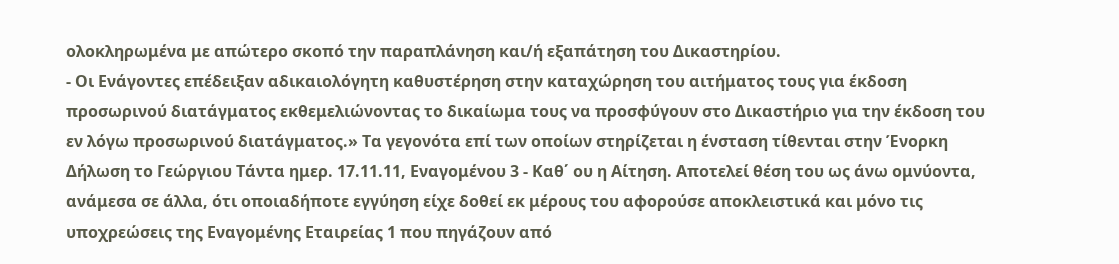ολοκληρωμένα με απώτερο σκοπό την παραπλάνηση και/ή εξαπάτηση του Δικαστηρίου.
- Οι Ενάγοντες επέδειξαν αδικαιολόγητη καθυστέρηση στην καταχώρηση του αιτήματος τους για έκδοση προσωρινού διατάγματος εκθεμελιώνοντας το δικαίωμα τους να προσφύγουν στο Δικαστήριο για την έκδοση του εν λόγω προσωρινού διατάγματος.» Τα γεγονότα επί των οποίων στηρίζεται η ένσταση τίθενται στην Ένορκη Δήλωση το Γεώργιου Τάντα ημερ. 17.11.11, Εναγομένου 3 - Καθ΄ ου η Αίτηση. Αποτελεί θέση του ως άνω ομνύοντα, ανάμεσα σε άλλα, ότι οποιαδήποτε εγγύηση είχε δοθεί εκ μέρους του αφορούσε αποκλειστικά και μόνο τις υποχρεώσεις της Εναγομένης Εταιρείας 1 που πηγάζουν από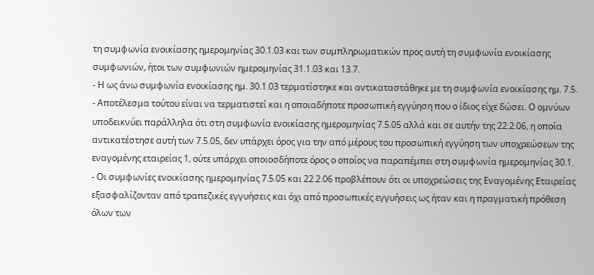τη συμφωνία ενοικίασης ημερομηνίας 30.1.03 και των συμπληρωματικών προς αυτή τη συμφωνία ενοικίασης συμφωνιών, ήτοι των συμφωνιών ημερομηνίας 31.1.03 και 13.7.
- Η ως άνω συμφωνία ενοικίασης ημ. 30.1.03 τερματίστηκε και αντικαταστάθηκε με τη συμφωνία ενοικίασης ημ. 7.5.
- Αποτέλεσμα τούτου είναι να τερματιστεί και η οποιαδήποτε προσωπική εγγύηση που ο ίδιος είχε δώσει. Ο ομνύων υποδεικνύει παράλληλα ότι στη συμφωνία ενοικίασης ημερομηνίας 7.5.05 αλλά και σε αυτήν της 22.2.06, η οποία αντικατέστησε αυτή των 7.5.05, δεν υπάρχει όρος για την από μέρους του προσωπική εγγύηση των υποχρεώσεων της εναγομένης εταιρείας 1, ούτε υπάρχει οποιοσδήποτε όρος ο οποίος να παραπέμπει στη συμφωνία ημερομηνίας 30.1.
- Οι συμφωνίες ενοικίασης ημερομηνίας 7.5.05 και 22.2.06 προβλέπουν ότι οι υποχρεώσεις της Εναγομένης Εταιρείας εξασφαλίζονταν από τραπεζικές εγγυήσεις και όχι από προσωπικές εγγυήσεις ως ήταν και η πραγματική πρόθεση όλων των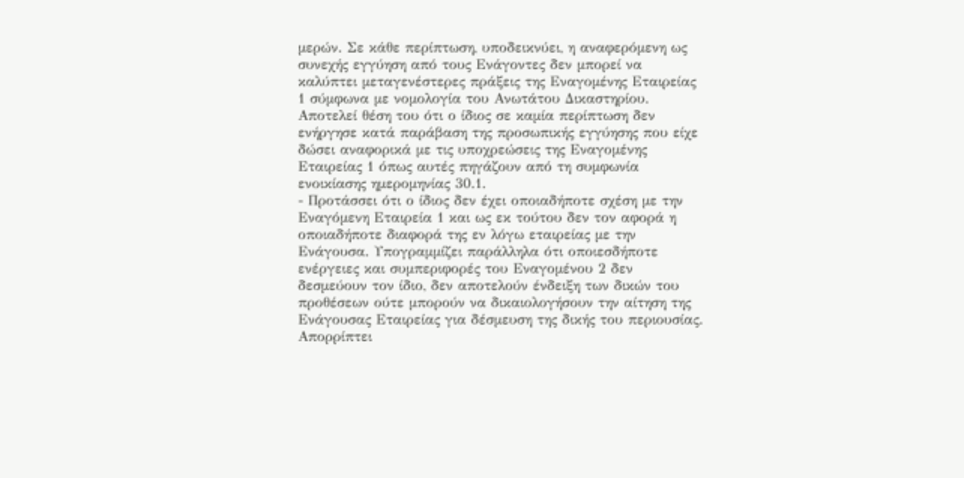μερών. Σε κάθε περίπτωση, υποδεικνύει, η αναφερόμενη ως συνεχής εγγύηση από τους Ενάγοντες δεν μπορεί να καλύπτει μεταγενέστερες πράξεις της Εναγομένης Εταιρείας 1 σύμφωνα με νομολογία του Ανωτάτου Δικαστηρίου. Αποτελεί θέση του ότι ο ίδιος σε καμία περίπτωση δεν ενήργησε κατά παράβαση της προσωπικής εγγύησης που είχε δώσει αναφορικά με τις υποχρεώσεις της Εναγομένης Εταιρείας 1 όπως αυτές πηγάζουν από τη συμφωνία ενοικίασης ημερομηνίας 30.1.
- Προτάσσει ότι ο ίδιος δεν έχει οποιαδήποτε σχέση με την Εναγόμενη Εταιρεία 1 και ως εκ τούτου δεν τον αφορά η οποιαδήποτε διαφορά της εν λόγω εταιρείας με την Ενάγουσα. Υπογραμμίζει παράλληλα ότι οποιεσδήποτε ενέργειες και συμπεριφορές του Εναγομένου 2 δεν δεσμεύουν τον ίδιο, δεν αποτελούν ένδειξη των δικών του προθέσεων ούτε μπορούν να δικαιολογήσουν την αίτηση της Ενάγουσας Εταιρείας για δέσμευση της δικής του περιουσίας. Απορρίπτει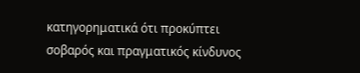κατηγορηματικά ότι προκύπτει σοβαρός και πραγματικός κίνδυνος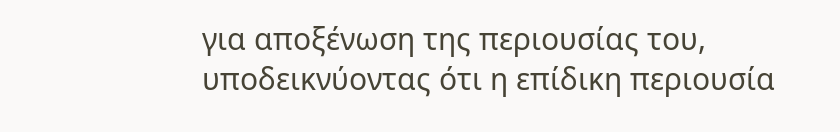για αποξένωση της περιουσίας του, υποδεικνύοντας ότι η επίδικη περιουσία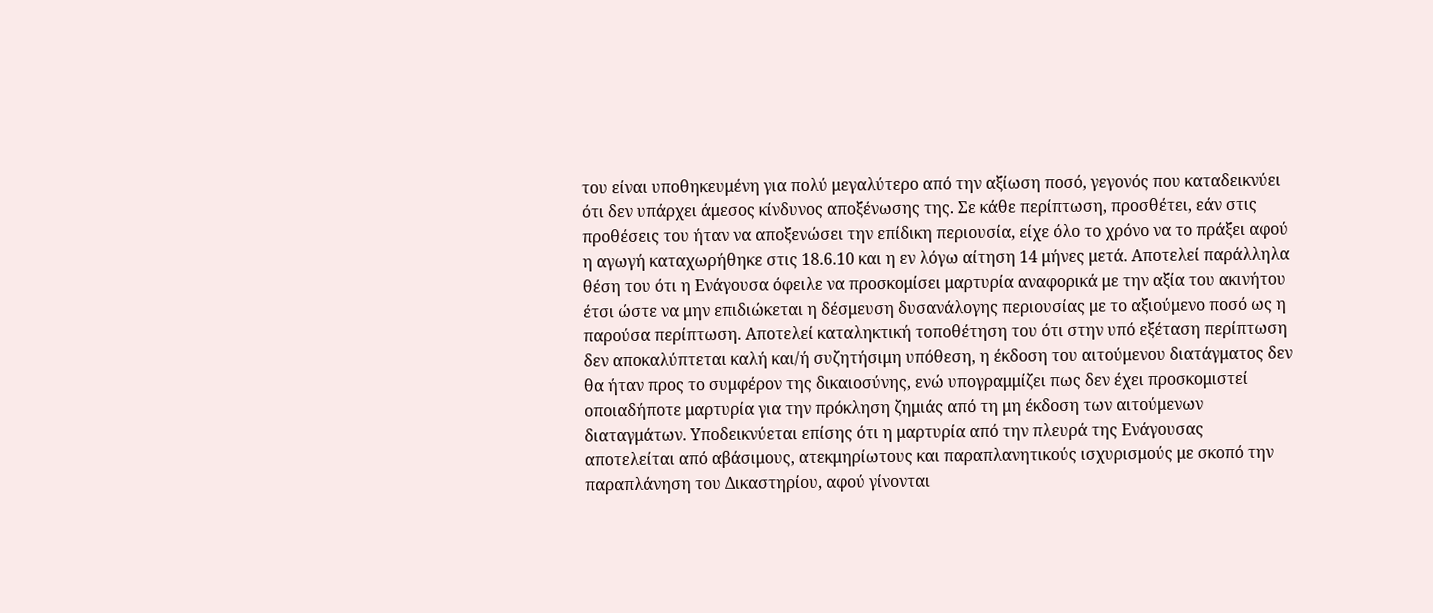του είναι υποθηκευμένη για πολύ μεγαλύτερο από την αξίωση ποσό, γεγονός που καταδεικνύει ότι δεν υπάρχει άμεσος κίνδυνος αποξένωσης της. Σε κάθε περίπτωση, προσθέτει, εάν στις προθέσεις του ήταν να αποξενώσει την επίδικη περιουσία, είχε όλο το χρόνο να το πράξει αφού η αγωγή καταχωρήθηκε στις 18.6.10 και η εν λόγω αίτηση 14 μήνες μετά. Αποτελεί παράλληλα θέση του ότι η Ενάγουσα όφειλε να προσκομίσει μαρτυρία αναφορικά με την αξία του ακινήτου έτσι ώστε να μην επιδιώκεται η δέσμευση δυσανάλογης περιουσίας με το αξιούμενο ποσό ως η παρούσα περίπτωση. Αποτελεί καταληκτική τοποθέτηση του ότι στην υπό εξέταση περίπτωση δεν αποκαλύπτεται καλή και/ή συζητήσιμη υπόθεση, η έκδοση του αιτούμενου διατάγματος δεν θα ήταν προς το συμφέρον της δικαιοσύνης, ενώ υπογραμμίζει πως δεν έχει προσκομιστεί οποιαδήποτε μαρτυρία για την πρόκληση ζημιάς από τη μη έκδοση των αιτούμενων διαταγμάτων. Υποδεικνύεται επίσης ότι η μαρτυρία από την πλευρά της Ενάγουσας αποτελείται από αβάσιμους, ατεκμηρίωτους και παραπλανητικούς ισχυρισμούς με σκοπό την παραπλάνηση του Δικαστηρίου, αφού γίνονται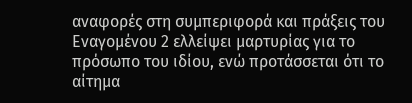αναφορές στη συμπεριφορά και πράξεις του Εναγομένου 2 ελλείψει μαρτυρίας για το πρόσωπο του ιδίου, ενώ προτάσσεται ότι το αίτημα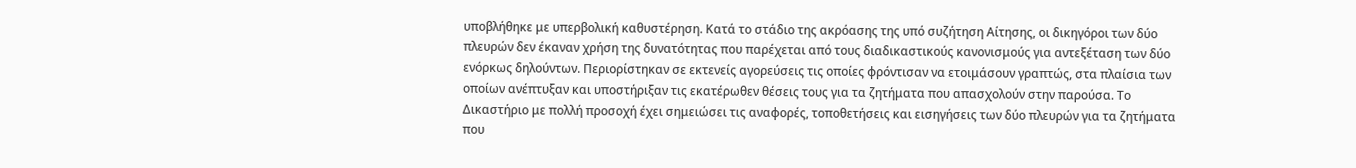υποβλήθηκε με υπερβολική καθυστέρηση. Κατά το στάδιο της ακρόασης της υπό συζήτηση Aίτησης, οι δικηγόροι των δύο πλευρών δεν έκαναν χρήση της δυνατότητας που παρέχεται από τους διαδικαστικούς κανονισμούς για αντεξέταση των δύο ενόρκως δηλούντων. Περιορίστηκαν σε εκτενείς αγορεύσεις τις οποίες φρόντισαν να ετοιμάσουν γραπτώς, στα πλαίσια των οποίων ανέπτυξαν και υποστήριξαν τις εκατέρωθεν θέσεις τους για τα ζητήματα που απασχολούν στην παρούσα. Το Δικαστήριο με πολλή προσοχή έχει σημειώσει τις αναφορές, τοποθετήσεις και εισηγήσεις των δύο πλευρών για τα ζητήματα που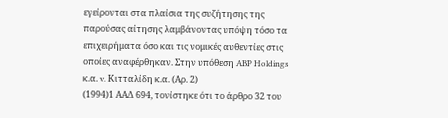εγείρονται στα πλαίσια της συζήτησης της παρούσας αίτησης λαμβάνοντας υπόψη τόσο τα επιχειρήματα όσο και τις νομικές αυθεντίες στις οποίες αναφέρθηκαν. Στην υπόθεση ABP Holdings κ.α. v. Κιτταλίδη κ.α. (Αρ. 2)
(1994)1 ΑΑΔ 694, τονίστηκε ότι το άρθρο 32 του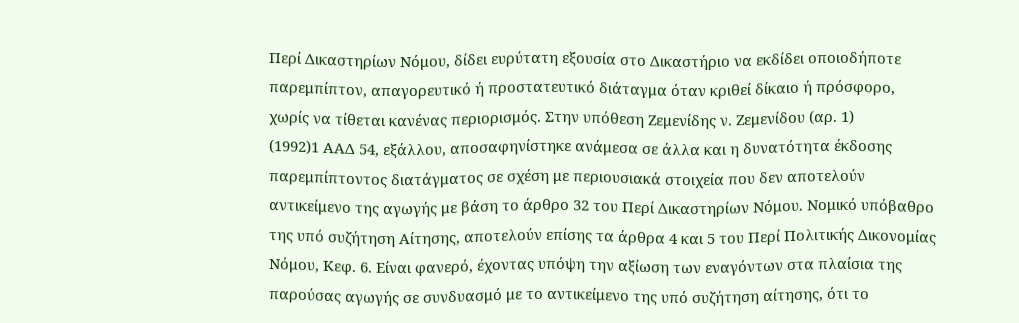Περί Δικαστηρίων Νόμου, δίδει ευρύτατη εξουσία στο Δικαστήριο να εκδίδει οποιοδήποτε παρεμπίπτον, απαγορευτικό ή προστατευτικό διάταγμα όταν κριθεί δίκαιο ή πρόσφορο, χωρίς να τίθεται κανένας περιορισμός. Στην υπόθεση Ζεμενίδης ν. Ζεμενίδου (αρ. 1)
(1992)1 ΑΑΔ 54, εξάλλου, αποσαφηνίστηκε ανάμεσα σε άλλα και η δυνατότητα έκδοσης παρεμπίπτοντος διατάγματος σε σχέση με περιουσιακά στοιχεία που δεν αποτελούν αντικείμενο της αγωγής με βάση το άρθρο 32 του Περί Δικαστηρίων Νόμου. Νομικό υπόβαθρο της υπό συζήτηση Aίτησης, αποτελούν επίσης τα άρθρα 4 και 5 του Περί Πολιτικής Δικονομίας Νόμου, Κεφ. 6. Είναι φανερό, έχοντας υπόψη την αξίωση των εναγόντων στα πλαίσια της παρούσας αγωγής σε συνδυασμό με το αντικείμενο της υπό συζήτηση αίτησης, ότι το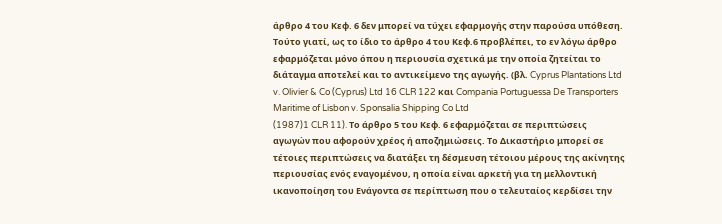άρθρο 4 του Κεφ. 6 δεν μπορεί να τύχει εφαρμογής στην παρούσα υπόθεση. Τούτο γιατί, ως το ίδιο το άρθρο 4 του Κεφ.6 προβλέπει, το εν λόγω άρθρο εφαρμόζεται μόνο όπου η περιουσία σχετικά με την οποία ζητείται το διάταγμα αποτελεί και το αντικείμενο της αγωγής. (βλ. Cyprus Plantations Ltd v. Olivier & Co (Cyprus) Ltd 16 CLR 122 και Compania Portuguessa De Transporters Maritime of Lisbon v. Sponsalia Shipping Co Ltd
(1987)1 CLR 11). Το άρθρο 5 του Κεφ. 6 εφαρμόζεται σε περιπτώσεις αγωγών που αφορούν χρέος ή αποζημιώσεις. Το Δικαστήριο μπορεί σε τέτοιες περιπτώσεις να διατάξει τη δέσμευση τέτοιου μέρους της ακίνητης περιουσίας ενός εναγομένου, η οποία είναι αρκετή για τη μελλοντική ικανοποίηση του Ενάγοντα σε περίπτωση που ο τελευταίος κερδίσει την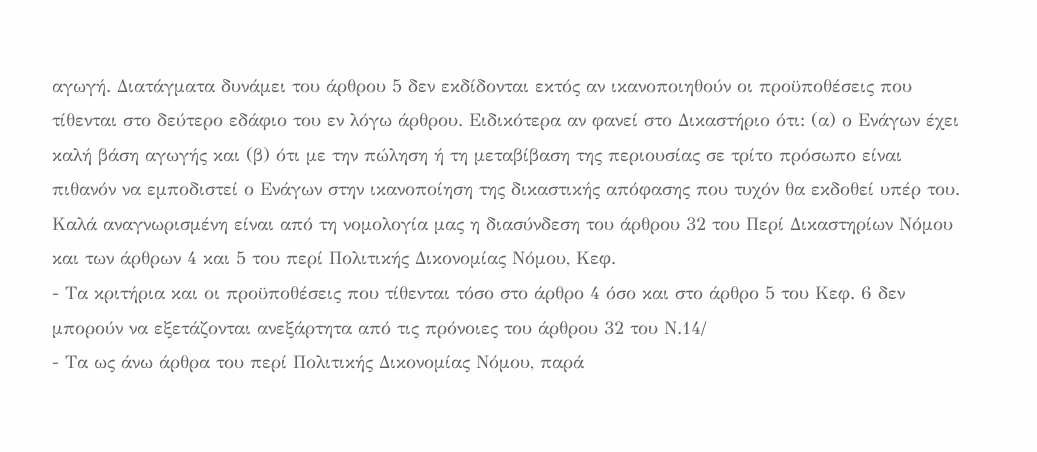αγωγή. Διατάγματα δυνάμει του άρθρου 5 δεν εκδίδονται εκτός αν ικανοποιηθούν οι προϋποθέσεις που τίθενται στο δεύτερο εδάφιο του εν λόγω άρθρου. Ειδικότερα αν φανεί στο Δικαστήριο ότι: (α) ο Ενάγων έχει καλή βάση αγωγής και (β) ότι με την πώληση ή τη μεταβίβαση της περιουσίας σε τρίτο πρόσωπο είναι πιθανόν να εμποδιστεί ο Ενάγων στην ικανοποίηση της δικαστικής απόφασης που τυχόν θα εκδοθεί υπέρ του. Καλά αναγνωρισμένη είναι από τη νομολογία μας η διασύνδεση του άρθρου 32 του Περί Δικαστηρίων Νόμου και των άρθρων 4 και 5 του περί Πολιτικής Δικονομίας Νόμου, Κεφ.
- Τα κριτήρια και οι προϋποθέσεις που τίθενται τόσο στο άρθρο 4 όσο και στο άρθρο 5 του Κεφ. 6 δεν μπορούν να εξετάζονται ανεξάρτητα από τις πρόνοιες του άρθρου 32 του Ν.14/
- Τα ως άνω άρθρα του περί Πολιτικής Δικονομίας Νόμου, παρά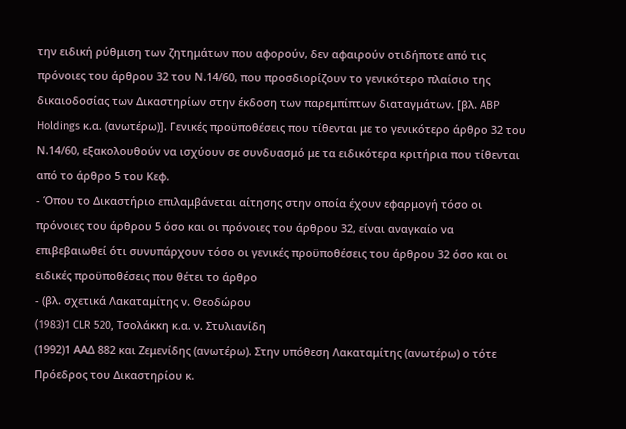την ειδική ρύθμιση των ζητημάτων που αφορούν, δεν αφαιρούν οτιδήποτε από τις πρόνοιες του άρθρου 32 του Ν.14/60, που προσδιορίζουν το γενικότερο πλαίσιο της δικαιοδοσίας των Δικαστηρίων στην έκδοση των παρεμπίπτων διαταγμάτων. [βλ. ABP Holdings κ.α. (ανωτέρω)]. Γενικές προϋποθέσεις που τίθενται με το γενικότερο άρθρο 32 του Ν.14/60, εξακολουθούν να ισχύουν σε συνδυασμό με τα ειδικότερα κριτήρια που τίθενται από το άρθρο 5 του Κεφ.
- Όπου το Δικαστήριο επιλαμβάνεται αίτησης στην οποία έχουν εφαρμογή τόσο οι πρόνοιες του άρθρου 5 όσο και οι πρόνοιες του άρθρου 32, είναι αναγκαίο να επιβεβαιωθεί ότι συνυπάρχουν τόσο οι γενικές προϋποθέσεις του άρθρου 32 όσο και οι ειδικές προϋποθέσεις που θέτει το άρθρο
- (βλ. σχετικά Λακαταμίτης ν. Θεοδώρου
(1983)1 CLR 520, Τσολάκκη κ.α. ν. Στυλιανίδη
(1992)1 ΑΑΔ 882 και Ζεμενίδης (ανωτέρω). Στην υπόθεση Λακαταμίτης (ανωτέρω) ο τότε Πρόεδρος του Δικαστηρίου κ.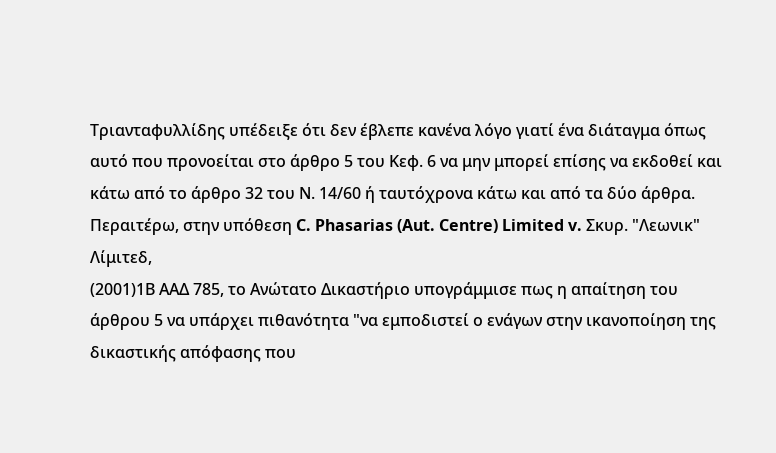Τριανταφυλλίδης υπέδειξε ότι δεν έβλεπε κανένα λόγο γιατί ένα διάταγμα όπως αυτό που προνοείται στο άρθρο 5 του Κεφ. 6 να μην μπορεί επίσης να εκδοθεί και κάτω από το άρθρο 32 του Ν. 14/60 ή ταυτόχρονα κάτω και από τα δύο άρθρα. Περαιτέρω, στην υπόθεση C. Phasarias (Aut. Centre) Limited v. Σκυρ. "Λεωνικ" Λίμιτεδ,
(2001)1Β ΑΑΔ 785, το Ανώτατο Δικαστήριο υπογράμμισε πως η απαίτηση του άρθρου 5 να υπάρχει πιθανότητα "να εμποδιστεί ο ενάγων στην ικανοποίηση της δικαστικής απόφασης που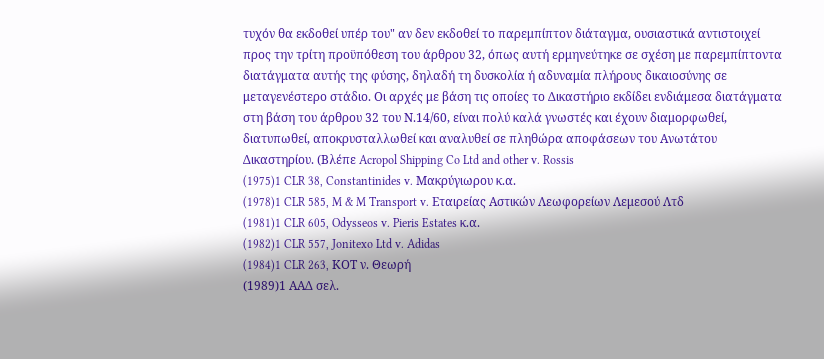τυχόν θα εκδοθεί υπέρ του" αν δεν εκδοθεί το παρεμπίπτον διάταγμα, ουσιαστικά αντιστοιχεί προς την τρίτη προϋπόθεση του άρθρου 32, όπως αυτή ερμηνεύτηκε σε σχέση με παρεμπίπτοντα διατάγματα αυτής της φύσης, δηλαδή τη δυσκολία ή αδυναμία πλήρους δικαιοσύνης σε μεταγενέστερο στάδιο. Οι αρχές με βάση τις οποίες το Δικαστήριο εκδίδει ενδιάμεσα διατάγματα στη βάση του άρθρου 32 του Ν.14/60, είναι πολύ καλά γνωστές και έχουν διαμορφωθεί, διατυπωθεί, αποκρυσταλλωθεί και αναλυθεί σε πληθώρα αποφάσεων του Ανωτάτου Δικαστηρίου. (Βλέπε Acropol Shipping Co Ltd and other v. Rossis
(1975)1 CLR 38, Constantinides v. Μακρύγιωρου κ.α.
(1978)1 CLR 585, M & M Transport v. Εταιρείας Αστικών Λεωφορείων Λεμεσού Λτδ
(1981)1 CLR 605, Odysseos v. Pieris Estates κ.α.
(1982)1 CLR 557, Jonitexo Ltd v. Adidas
(1984)1 CLR 263, ΚΟΤ ν. Θεωρή
(1989)1 ΑΑΔ σελ.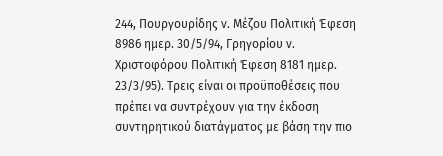244, Πουργουρίδης ν. Μέζου Πολιτική Έφεση 8986 ημερ. 30/5/94, Γρηγορίου ν. Χριστοφόρου Πολιτική Έφεση 8181 ημερ. 23/3/95). Τρεις είναι οι προϋποθέσεις που πρέπει να συντρέχουν για την έκδοση συντηρητικού διατάγματος με βάση την πιο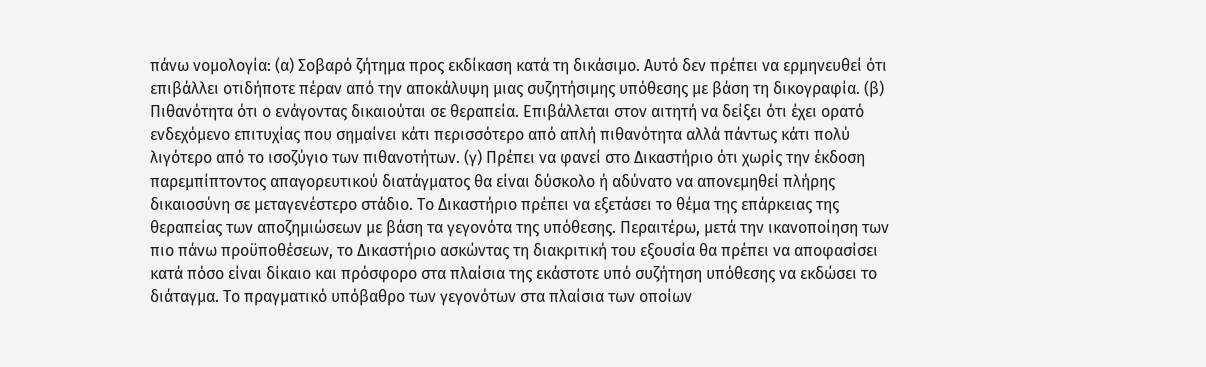πάνω νομολογία: (α) Σοβαρό ζήτημα προς εκδίκαση κατά τη δικάσιμο. Αυτό δεν πρέπει να ερμηνευθεί ότι επιβάλλει οτιδήποτε πέραν από την αποκάλυψη μιας συζητήσιμης υπόθεσης με βάση τη δικογραφία. (β) Πιθανότητα ότι ο ενάγοντας δικαιούται σε θεραπεία. Επιβάλλεται στον αιτητή να δείξει ότι έχει ορατό ενδεχόμενο επιτυχίας που σημαίνει κάτι περισσότερο από απλή πιθανότητα αλλά πάντως κάτι πολύ λιγότερο από το ισοζύγιο των πιθανοτήτων. (γ) Πρέπει να φανεί στο Δικαστήριο ότι χωρίς την έκδοση παρεμπίπτοντος απαγορευτικού διατάγματος θα είναι δύσκολο ή αδύνατο να απονεμηθεί πλήρης δικαιοσύνη σε μεταγενέστερο στάδιο. Το Δικαστήριο πρέπει να εξετάσει το θέμα της επάρκειας της θεραπείας των αποζημιώσεων με βάση τα γεγονότα της υπόθεσης. Περαιτέρω, μετά την ικανοποίηση των πιο πάνω προϋποθέσεων, το Δικαστήριο ασκώντας τη διακριτική του εξουσία θα πρέπει να αποφασίσει κατά πόσο είναι δίκαιο και πρόσφορο στα πλαίσια της εκάστοτε υπό συζήτηση υπόθεσης να εκδώσει το διάταγμα. Το πραγματικό υπόβαθρο των γεγονότων στα πλαίσια των οποίων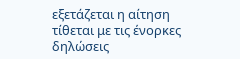εξετάζεται η αίτηση τίθεται με τις ένορκες δηλώσεις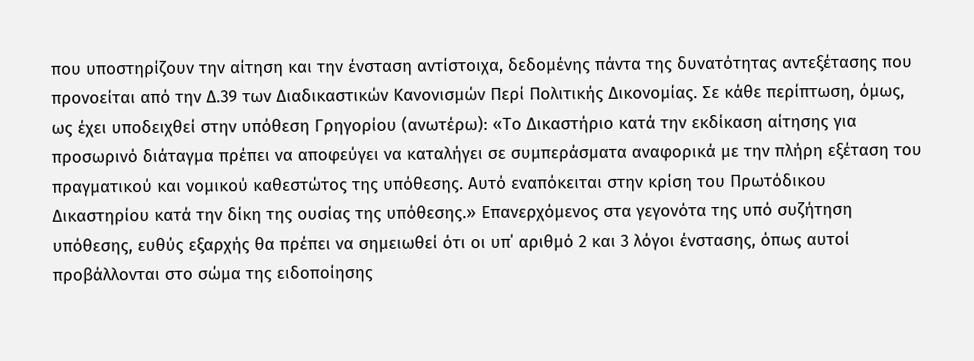που υποστηρίζουν την αίτηση και την ένσταση αντίστοιχα, δεδομένης πάντα της δυνατότητας αντεξέτασης που προνοείται από την Δ.39 των Διαδικαστικών Κανονισμών Περί Πολιτικής Δικονομίας. Σε κάθε περίπτωση, όμως, ως έχει υποδειχθεί στην υπόθεση Γρηγορίου (ανωτέρω): «Το Δικαστήριο κατά την εκδίκαση αίτησης για προσωρινό διάταγμα πρέπει να αποφεύγει να καταλήγει σε συμπεράσματα αναφορικά με την πλήρη εξέταση του πραγματικού και νομικού καθεστώτος της υπόθεσης. Αυτό εναπόκειται στην κρίση του Πρωτόδικου Δικαστηρίου κατά την δίκη της ουσίας της υπόθεσης.» Επανερχόμενος στα γεγονότα της υπό συζήτηση υπόθεσης, ευθύς εξαρχής θα πρέπει να σημειωθεί ότι οι υπ΄ αριθμό 2 και 3 λόγοι ένστασης, όπως αυτοί προβάλλονται στο σώμα της ειδοποίησης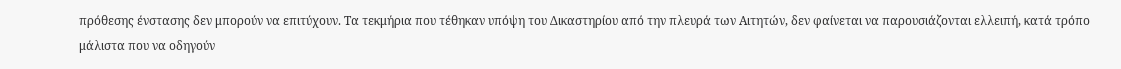πρόθεσης ένστασης δεν μπορούν να επιτύχουν. Τα τεκμήρια που τέθηκαν υπόψη του Δικαστηρίου από την πλευρά των Αιτητών, δεν φαίνεται να παρουσιάζονται ελλειπή, κατά τρόπο μάλιστα που να οδηγούν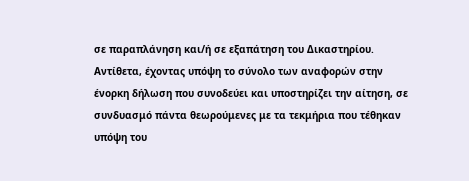σε παραπλάνηση και/ή σε εξαπάτηση του Δικαστηρίου. Αντίθετα, έχοντας υπόψη το σύνολο των αναφορών στην ένορκη δήλωση που συνοδεύει και υποστηρίζει την αίτηση, σε συνδυασμό πάντα θεωρούμενες με τα τεκμήρια που τέθηκαν υπόψη του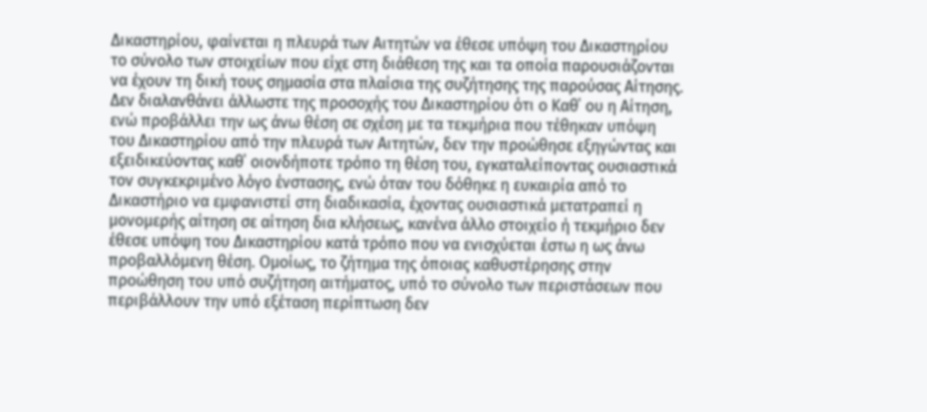Δικαστηρίου, φαίνεται η πλευρά των Αιτητών να έθεσε υπόψη του Δικαστηρίου το σύνολο των στοιχείων που είχε στη διάθεση της και τα οποία παρουσιάζονται να έχουν τη δική τους σημασία στα πλαίσια της συζήτησης της παρούσας Αίτησης. Δεν διαλανθάνει άλλωστε της προσοχής του Δικαστηρίου ότι ο Καθ΄ ου η Αίτηση, ενώ προβάλλει την ως άνω θέση σε σχέση με τα τεκμήρια που τέθηκαν υπόψη του Δικαστηρίου από την πλευρά των Αιτητών, δεν την προώθησε εξηγώντας και εξειδικεύοντας καθ΄ οιονδήποτε τρόπο τη θέση του, εγκαταλείποντας ουσιαστικά τον συγκεκριμένο λόγο ένστασης, ενώ όταν του δόθηκε η ευκαιρία από το Δικαστήριο να εμφανιστεί στη διαδικασία, έχοντας ουσιαστικά μετατραπεί η μονομερής αίτηση σε αίτηση δια κλήσεως, κανένα άλλο στοιχείο ή τεκμήριο δεν έθεσε υπόψη του Δικαστηρίου κατά τρόπο που να ενισχύεται έστω η ως άνω προβαλλόμενη θέση. Ομοίως, το ζήτημα της όποιας καθυστέρησης στην προώθηση του υπό συζήτηση αιτήματος, υπό το σύνολο των περιστάσεων που περιβάλλουν την υπό εξέταση περίπτωση δεν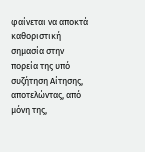φαίνεται να αποκτά καθοριστική σημασία στην πορεία της υπό συζήτηση Αίτησης, αποτελώντας, από μόνη της,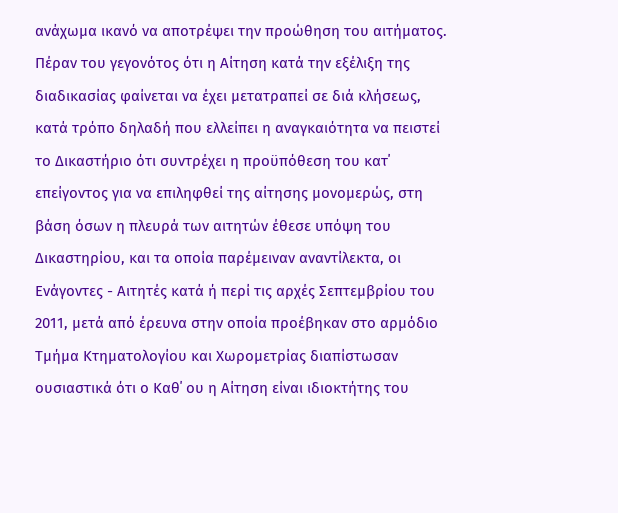ανάχωμα ικανό να αποτρέψει την προώθηση του αιτήματος. Πέραν του γεγονότος ότι η Αίτηση κατά την εξέλιξη της διαδικασίας φαίνεται να έχει μετατραπεί σε διά κλήσεως, κατά τρόπο δηλαδή που ελλείπει η αναγκαιότητα να πειστεί το Δικαστήριο ότι συντρέχει η προϋπόθεση του κατ΄ επείγοντος για να επιληφθεί της αίτησης μονομερώς, στη βάση όσων η πλευρά των αιτητών έθεσε υπόψη του Δικαστηρίου, και τα οποία παρέμειναν αναντίλεκτα, οι Ενάγοντες - Αιτητές κατά ή περί τις αρχές Σεπτεμβρίου του 2011, μετά από έρευνα στην οποία προέβηκαν στο αρμόδιο Τμήμα Κτηματολογίου και Χωρομετρίας διαπίστωσαν ουσιαστικά ότι ο Καθ΄ ου η Αίτηση είναι ιδιοκτήτης του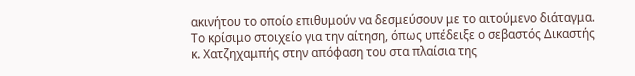ακινήτου το οποίο επιθυμούν να δεσμεύσουν με το αιτούμενο διάταγμα. Το κρίσιμο στοιχείο για την αίτηση, όπως υπέδειξε ο σεβαστός Δικαστής κ. Χατζηχαμπής στην απόφαση του στα πλαίσια της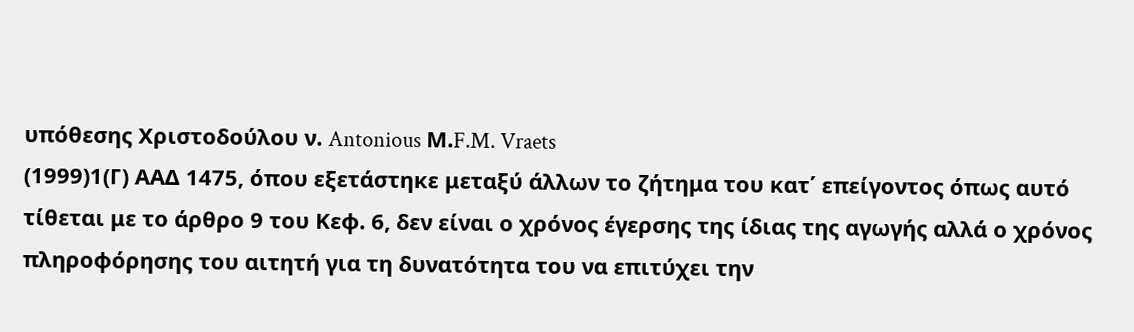υπόθεσης Χριστοδούλου ν. Antonious Μ.F.M. Vraets
(1999)1(Γ) ΑΑΔ 1475, όπου εξετάστηκε μεταξύ άλλων το ζήτημα του κατ΄ επείγοντος όπως αυτό τίθεται με το άρθρο 9 του Κεφ. 6, δεν είναι ο χρόνος έγερσης της ίδιας της αγωγής αλλά ο χρόνος πληροφόρησης του αιτητή για τη δυνατότητα του να επιτύχει την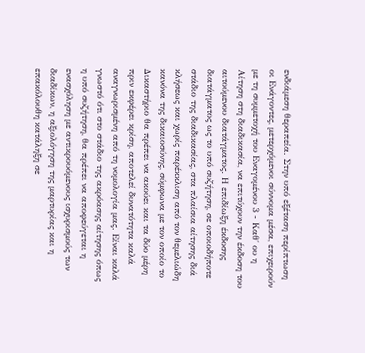ενδιάμεση θεραπεία. Στην υπό εξέταση περίπτωση οι Ενάγοντες, μετερχόμενοι σύννομα μέσα, επιχειρούν με τη συμμετοχή του Εναγομένου 3 - Καθ΄ ου η Αίτηση στη διαδικασία, να επιτύχουν την έκδοση του αιτούμενου διατάγματος. Η επιδίωξη έκδοσης διατάγματος ως το υπό συζήτηση, σε οποιοδήποτε στάδιο της διαδικασίας, στα πλαίσια αίτησης διά κλήσεως και χωρίς παρέκκλιση από τον θεμελιώδη κανόνα της δικαιοσύνης, σύμφωνα με τον οποίο το Δικαστήριο θα πρέπει να ακούει και τα δύο μέρη πριν εκφέρει κρίση, αποτελεί δυνατότητα καλά αναγνωρισμένη από τη νομολογία μας. Είναι καλά γνωστό ότι στο στάδιο της ακρόασης αίτησης όπως η υπό συζήτηση, θα πρέπει να αποφεύγεται η ενασχόληση με αντικρουόμενους ισχυρισμούς των διαδίκων, η αξιολόγηση της μαρτυρίας και η επακόλουθη κατάληξη σε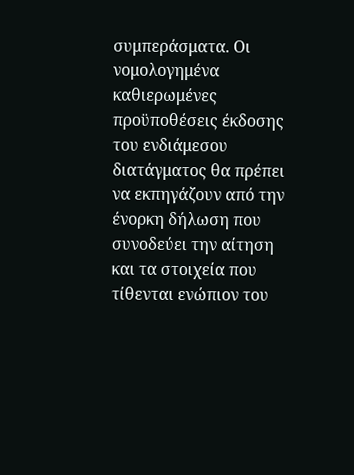συμπεράσματα. Οι νομολογημένα καθιερωμένες προϋποθέσεις έκδοσης του ενδιάμεσου διατάγματος θα πρέπει να εκπηγάζουν από την ένορκη δήλωση που συνοδεύει την αίτηση και τα στοιχεία που τίθενται ενώπιον του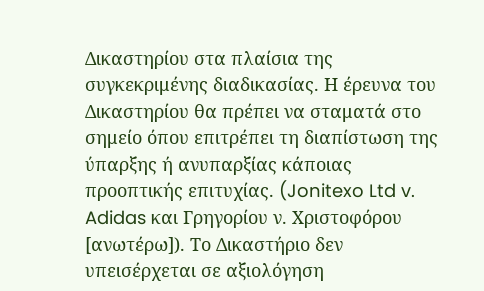Δικαστηρίου στα πλαίσια της συγκεκριμένης διαδικασίας. Η έρευνα του Δικαστηρίου θα πρέπει να σταματά στο σημείο όπου επιτρέπει τη διαπίστωση της ύπαρξης ή ανυπαρξίας κάποιας προοπτικής επιτυχίας. (Jonitexo Ltd v. Adidas και Γρηγορίου ν. Χριστοφόρου [ανωτέρω]). Το Δικαστήριο δεν υπεισέρχεται σε αξιολόγηση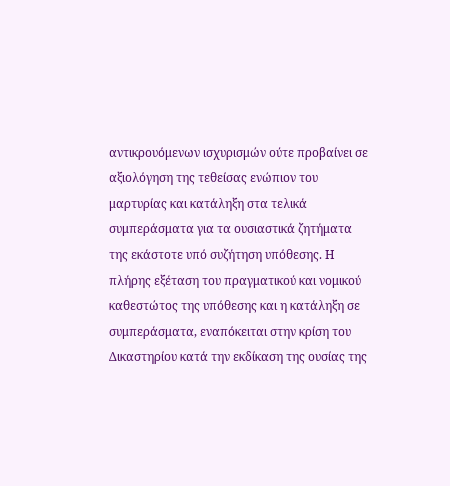αντικρουόμενων ισχυρισμών ούτε προβαίνει σε αξιολόγηση της τεθείσας ενώπιον του μαρτυρίας και κατάληξη στα τελικά συμπεράσματα για τα ουσιαστικά ζητήματα της εκάστοτε υπό συζήτηση υπόθεσης. Η πλήρης εξέταση του πραγματικού και νομικού καθεστώτος της υπόθεσης και η κατάληξη σε συμπεράσματα, εναπόκειται στην κρίση του Δικαστηρίου κατά την εκδίκαση της ουσίας της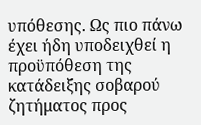υπόθεσης. Ως πιο πάνω έχει ήδη υποδειχθεί η προϋπόθεση της κατάδειξης σοβαρού ζητήματος προς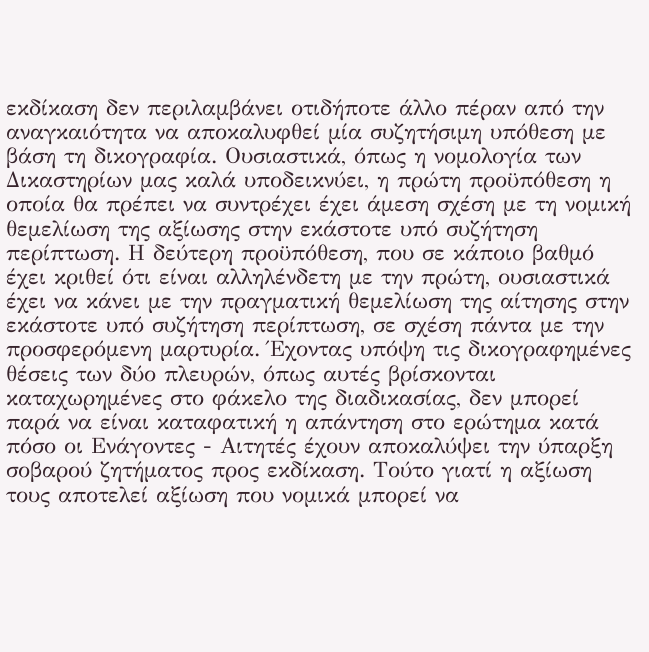εκδίκαση δεν περιλαμβάνει οτιδήποτε άλλο πέραν από την αναγκαιότητα να αποκαλυφθεί μία συζητήσιμη υπόθεση με βάση τη δικογραφία. Ουσιαστικά, όπως η νομολογία των Δικαστηρίων μας καλά υποδεικνύει, η πρώτη προϋπόθεση η οποία θα πρέπει να συντρέχει έχει άμεση σχέση με τη νομική θεμελίωση της αξίωσης στην εκάστοτε υπό συζήτηση περίπτωση. Η δεύτερη προϋπόθεση, που σε κάποιο βαθμό έχει κριθεί ότι είναι αλληλένδετη με την πρώτη, ουσιαστικά έχει να κάνει με την πραγματική θεμελίωση της αίτησης στην εκάστοτε υπό συζήτηση περίπτωση, σε σχέση πάντα με την προσφερόμενη μαρτυρία. Έχοντας υπόψη τις δικογραφημένες θέσεις των δύο πλευρών, όπως αυτές βρίσκονται καταχωρημένες στο φάκελο της διαδικασίας, δεν μπορεί παρά να είναι καταφατική η απάντηση στο ερώτημα κατά πόσο οι Ενάγοντες - Αιτητές έχουν αποκαλύψει την ύπαρξη σοβαρού ζητήματος προς εκδίκαση. Τούτο γιατί η αξίωση τους αποτελεί αξίωση που νομικά μπορεί να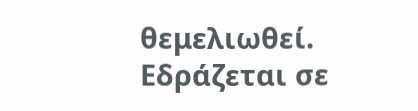θεμελιωθεί. Εδράζεται σε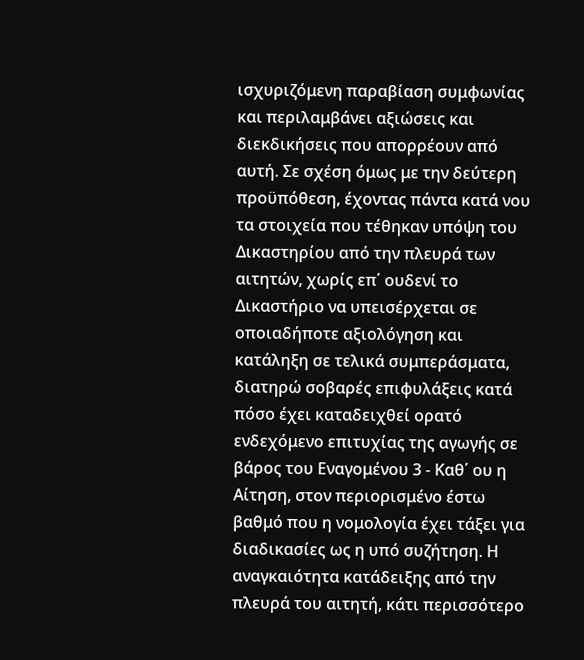ισχυριζόμενη παραβίαση συμφωνίας και περιλαμβάνει αξιώσεις και διεκδικήσεις που απορρέουν από αυτή. Σε σχέση όμως με την δεύτερη προϋπόθεση, έχοντας πάντα κατά νου τα στοιχεία που τέθηκαν υπόψη του Δικαστηρίου από την πλευρά των αιτητών, χωρίς επ΄ ουδενί το Δικαστήριο να υπεισέρχεται σε οποιαδήποτε αξιολόγηση και κατάληξη σε τελικά συμπεράσματα, διατηρώ σοβαρές επιφυλάξεις κατά πόσο έχει καταδειχθεί ορατό ενδεχόμενο επιτυχίας της αγωγής σε βάρος του Εναγομένου 3 - Καθ΄ ου η Αίτηση, στον περιορισμένο έστω βαθμό που η νομολογία έχει τάξει για διαδικασίες ως η υπό συζήτηση. Η αναγκαιότητα κατάδειξης από την πλευρά του αιτητή, κάτι περισσότερο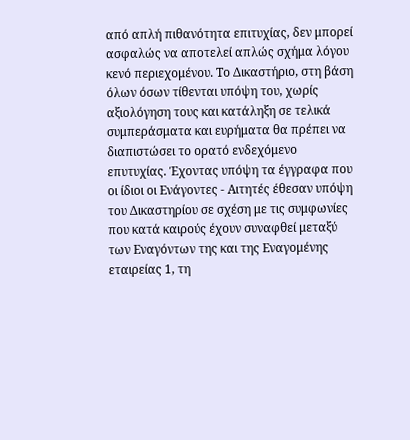από απλή πιθανότητα επιτυχίας, δεν μπορεί ασφαλώς να αποτελεί απλώς σχήμα λόγου κενό περιεχομένου. Το Δικαστήριο, στη βάση όλων όσων τίθενται υπόψη του, χωρίς αξιολόγηση τους και κατάληξη σε τελικά συμπεράσματα και ευρήματα θα πρέπει να διαπιστώσει το ορατό ενδεχόμενο επυτυχίας. Έχοντας υπόψη τα έγγραφα που οι ίδιοι οι Ενάγοντες - Αιτητές έθεσαν υπόψη του Δικαστηρίου σε σχέση με τις συμφωνίες που κατά καιρούς έχουν συναφθεί μεταξύ των Εναγόντων της και της Εναγομένης εταιρείας 1, τη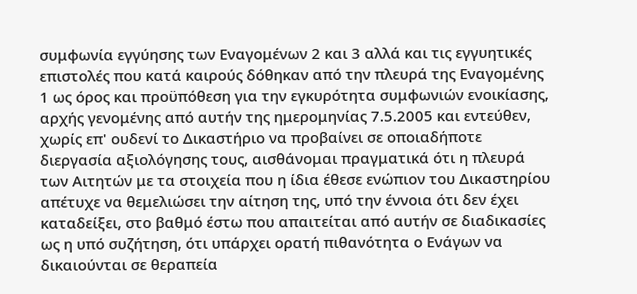συμφωνία εγγύησης των Εναγομένων 2 και 3 αλλά και τις εγγυητικές επιστολές που κατά καιρούς δόθηκαν από την πλευρά της Εναγομένης 1 ως όρος και προϋπόθεση για την εγκυρότητα συμφωνιών ενοικίασης, αρχής γενομένης από αυτήν της ημερομηνίας 7.5.2005 και εντεύθεν, χωρίς επ' ουδενί το Δικαστήριο να προβαίνει σε οποιαδήποτε διεργασία αξιολόγησης τους, αισθάνομαι πραγματικά ότι η πλευρά των Αιτητών με τα στοιχεία που η ίδια έθεσε ενώπιον του Δικαστηρίου απέτυχε να θεμελιώσει την αίτηση της, υπό την έννοια ότι δεν έχει καταδείξει, στο βαθμό έστω που απαιτείται από αυτήν σε διαδικασίες ως η υπό συζήτηση, ότι υπάρχει ορατή πιθανότητα ο Ενάγων να δικαιούνται σε θεραπεία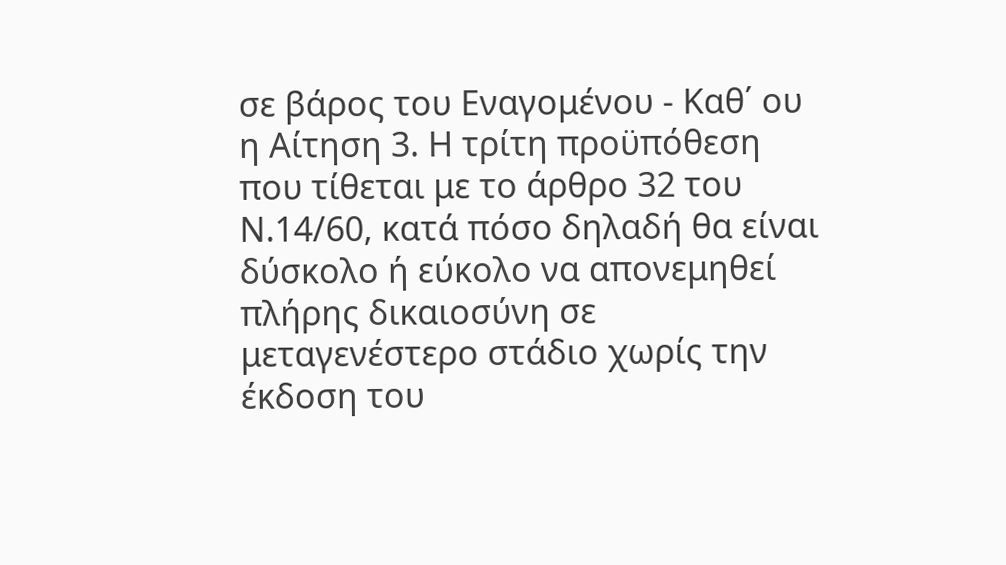σε βάρος του Εναγομένου - Καθ΄ ου η Αίτηση 3. Η τρίτη προϋπόθεση που τίθεται με το άρθρο 32 του Ν.14/60, κατά πόσο δηλαδή θα είναι δύσκολο ή εύκολο να απονεμηθεί πλήρης δικαιοσύνη σε μεταγενέστερο στάδιο χωρίς την έκδοση του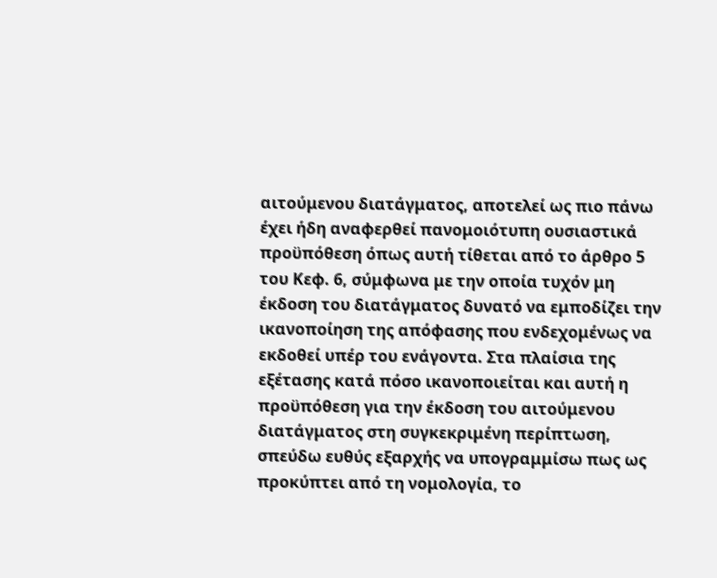αιτούμενου διατάγματος, αποτελεί ως πιο πάνω έχει ήδη αναφερθεί πανομοιότυπη ουσιαστικά προϋπόθεση όπως αυτή τίθεται από το άρθρο 5 του Κεφ. 6, σύμφωνα με την οποία τυχόν μη έκδοση του διατάγματος δυνατό να εμποδίζει την ικανοποίηση της απόφασης που ενδεχομένως να εκδοθεί υπέρ του ενάγοντα. Στα πλαίσια της εξέτασης κατά πόσο ικανοποιείται και αυτή η προϋπόθεση για την έκδοση του αιτούμενου διατάγματος στη συγκεκριμένη περίπτωση, σπεύδω ευθύς εξαρχής να υπογραμμίσω πως ως προκύπτει από τη νομολογία, το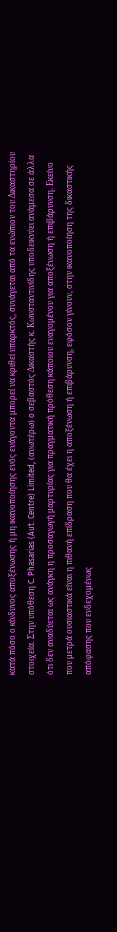κατά πόσο ο κίνδυνος αποξένωσης ή μη ικανοποίησης ενός ενάγοντα μπορεί να κριθεί υπαρκτός, συνάγεται από τα ενώπιον του Δικαστηρίου στοιχεία. Στην υπόθεση C. Phasarias (Aut. Centre) Limited, (ανωτέρω) o σεβαστός Δικαστής κ. Κωνσταντινίδης υποδεικνύει ανάμεσα σε άλλα ότι δεν αναδύεται ως ανάγκη η προσαγωγή μαρτυρίας για πραγματική πρόθεση κάποιου εναγομένου για αποξένωση ή επιβάρυνση. Εκείνο που μετρά ουσιαστικά είναι η πιθανή επίδραση που θα έχει η αποξένωση ή επιβάρυνση, εφόσον γίνουν, στην ικανοποίηση της δικαστικής απόφασης που ενδεχομένως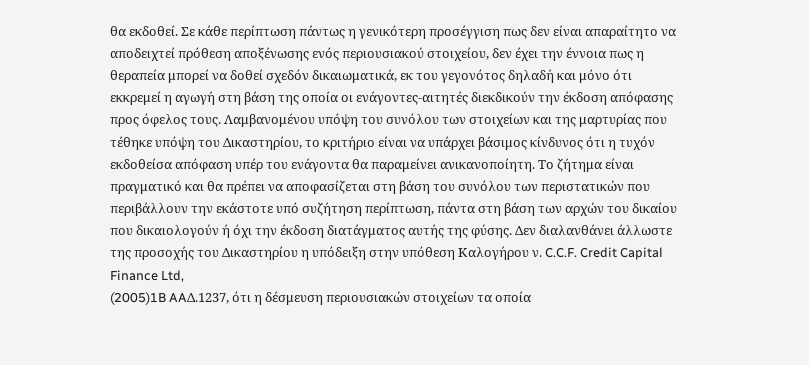θα εκδοθεί. Σε κάθε περίπτωση πάντως η γενικότερη προσέγγιση πως δεν είναι απαραίτητο να αποδειχτεί πρόθεση αποξένωσης ενός περιουσιακού στοιχείου, δεν έχει την έννοια πως η θεραπεία μπορεί να δοθεί σχεδόν δικαιωματικά, εκ του γεγονότος δηλαδή και μόνο ότι εκκρεμεί η αγωγή στη βάση της οποία οι ενάγοντες-αιτητές διεκδικούν την έκδοση απόφασης προς όφελος τους. Λαμβανομένου υπόψη του συνόλου των στοιχείων και της μαρτυρίας που τέθηκε υπόψη του Δικαστηρίου, το κριτήριο είναι να υπάρχει βάσιμος κίνδυνος ότι η τυχόν εκδοθείσα απόφαση υπέρ του ενάγοντα θα παραμείνει ανικανοποίητη. Το ζήτημα είναι πραγματικό και θα πρέπει να αποφασίζεται στη βάση του συνόλου των περιστατικών που περιβάλλουν την εκάστοτε υπό συζήτηση περίπτωση, πάντα στη βάση των αρχών του δικαίου που δικαιολογούν ή όχι την έκδοση διατάγματος αυτής της φύσης. Δεν διαλανθάνει άλλωστε της προσοχής του Δικαστηρίου η υπόδειξη στην υπόθεση Καλογήρου ν. C.C.F. Credit Capital Finance Ltd,
(2005)1B AAΔ.1237, ότι η δέσμευση περιουσιακών στοιχείων τα οποία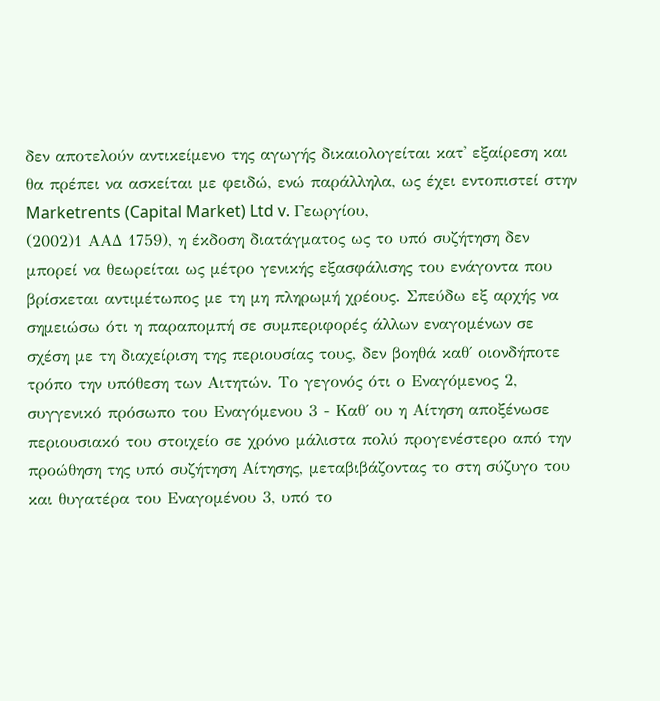δεν αποτελούν αντικείμενο της αγωγής δικαιολογείται κατ' εξαίρεση και θα πρέπει να ασκείται με φειδώ, ενώ παράλληλα, ως έχει εντοπιστεί στην Marketrents (Capital Market) Ltd v. Γεωργίου,
(2002)1 ΑΑΔ 1759), η έκδοση διατάγματος ως το υπό συζήτηση δεν μπορεί να θεωρείται ως μέτρο γενικής εξασφάλισης του ενάγοντα που βρίσκεται αντιμέτωπος με τη μη πληρωμή χρέους. Σπεύδω εξ αρχής να σημειώσω ότι η παραπομπή σε συμπεριφορές άλλων εναγομένων σε σχέση με τη διαχείριση της περιουσίας τους, δεν βοηθά καθ΄ οιονδήποτε τρόπο την υπόθεση των Αιτητών. Το γεγονός ότι ο Εναγόμενος 2, συγγενικό πρόσωπο του Εναγόμενου 3 - Καθ΄ ου η Αίτηση αποξένωσε περιουσιακό του στοιχείο σε χρόνο μάλιστα πολύ προγενέστερο από την προώθηση της υπό συζήτηση Αίτησης, μεταβιβάζοντας το στη σύζυγο του και θυγατέρα του Εναγομένου 3, υπό το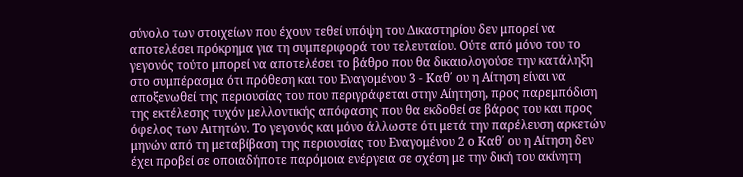σύνολο των στοιχείων που έχουν τεθεί υπόψη του Δικαστηρίου δεν μπορεί να αποτελέσει πρόκρημα για τη συμπεριφορά του τελευταίου. Ούτε από μόνο του το γεγονός τούτο μπορεί να αποτελέσει το βάθρο που θα δικαιολογούσε την κατάληξη στο συμπέρασμα ότι πρόθεση και του Εναγομένου 3 - Καθ΄ ου η Αίτηση είναι να αποξενωθεί της περιουσίας του που περιγράφεται στην Αίητηση, προς παρεμπόδιση της εκτέλεσης τυχόν μελλοντικής απόφασης που θα εκδοθεί σε βάρος του και προς όφελος των Αιτητών. Το γεγονός και μόνο άλλωστε ότι μετά την παρέλευση αρκετών μηνών από τη μεταβίβαση της περιουσίας του Εναγομένου 2 ο Καθ΄ ου η Αίτηση δεν έχει προβεί σε οποιαδήποτε παρόμοια ενέργεια σε σχέση με την δική του ακίνητη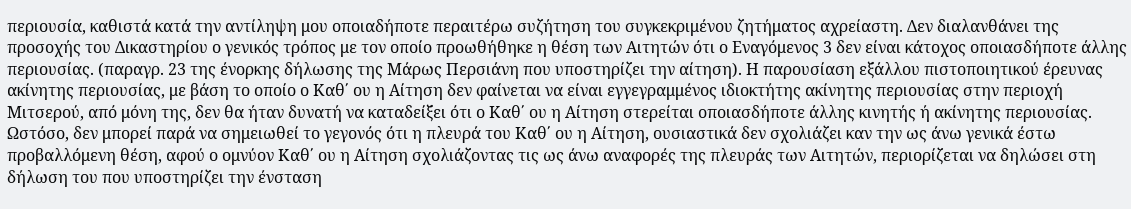περιουσία, καθιστά κατά την αντίληψη μου οποιαδήποτε περαιτέρω συζήτηση του συγκεκριμένου ζητήματος αχρείαστη. Δεν διαλανθάνει της προσοχής του Δικαστηρίου ο γενικός τρόπος με τον οποίο προωθήθηκε η θέση των Αιτητών ότι ο Εναγόμενος 3 δεν είναι κάτοχος οποιασδήποτε άλλης περιουσίας. (παραγρ. 23 της ένορκης δήλωσης της Μάρως Περσιάνη που υποστηρίζει την αίτηση). Η παρουσίαση εξάλλου πιστοποιητικού έρευνας ακίνητης περιουσίας, με βάση το οποίο ο Καθ΄ ου η Αίτηση δεν φαίνεται να είναι εγγεγραμμένος ιδιοκτήτης ακίνητης περιουσίας στην περιοχή Μιτσερού, από μόνη της, δεν θα ήταν δυνατή να καταδείξει ότι ο Καθ΄ ου η Αίτηση στερείται οποιασδήποτε άλλης κινητής ή ακίνητης περιουσίας. Ωστόσο, δεν μπορεί παρά να σημειωθεί το γεγονός ότι η πλευρά του Καθ΄ ου η Αίτηση, ουσιαστικά δεν σχολιάζει καν την ως άνω γενικά έστω προβαλλόμενη θέση, αφού ο ομνύον Καθ΄ ου η Αίτηση σχολιάζοντας τις ως άνω αναφορές της πλευράς των Αιτητών, περιορίζεται να δηλώσει στη δήλωση του που υποστηρίζει την ένσταση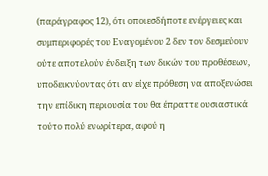(παράγραφος 12), ότι οποιεσδήποτε ενέργειες και συμπεριφορές του Εναγομένου 2 δεν τον δεσμεύουν ούτε αποτελούν ένδειξη των δικών του προθέσεων, υποδεικνύοντας ότι αν είχε πρόθεση να αποξενώσει την επίδικη περιουσία του θα έπραττε ουσιαστικά τούτο πολύ ενωρίτερα, αφού η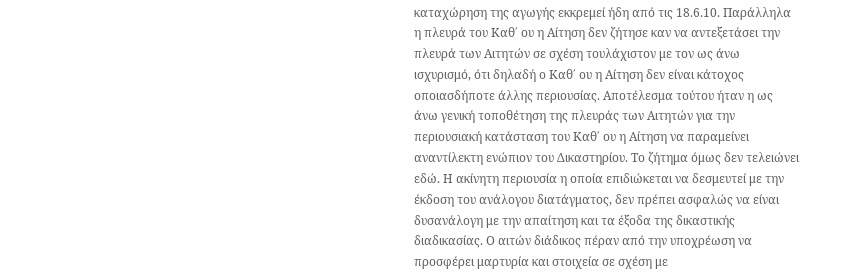καταχώρηση της αγωγής εκκρεμεί ήδη από τις 18.6.10. Παράλληλα η πλευρά του Καθ΄ ου η Αίτηση δεν ζήτησε καν να αντεξετάσει την πλευρά των Αιτητών σε σχέση τουλάχιστον με τον ως άνω ισχυρισμό, ότι δηλαδή ο Καθ΄ ου η Αίτηση δεν είναι κάτοχος οποιασδήποτε άλλης περιουσίας. Αποτέλεσμα τούτου ήταν η ως άνω γενική τοποθέτηση της πλευράς των Αιτητών για την περιουσιακή κατάσταση του Καθ΄ ου η Αίτηση να παραμείνει αναντίλεκτη ενώπιον του Δικαστηρίου. Το ζήτημα όμως δεν τελειώνει εδώ. Η ακίνητη περιουσία η οποία επιδιώκεται να δεσμευτεί με την έκδοση του ανάλογου διατάγματος, δεν πρέπει ασφαλώς να είναι δυσανάλογη με την απαίτηση και τα έξοδα της δικαστικής διαδικασίας. Ο αιτών διάδικος πέραν από την υποχρέωση να προσφέρει μαρτυρία και στοιχεία σε σχέση με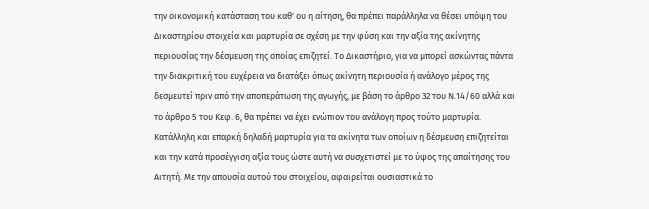την οικονομική κατάσταση του καθ' ου η αίτηση, θα πρέπει παράλληλα να θέσει υπόψη του Δικαστηρίου στοιχεία και μαρτυρία σε σχέση με την φύση και την αξία της ακίνητης περιουσίας την δέσμευση της οποίας επιζητεί. Το Δικαστήριο, για να μπορεί ασκώντας πάντα την διακριτική του ευχέρεια να διατάξει όπως ακίνητη περιουσία ή ανάλογο μέρος της δεσμευτεί πριν από την αποπεράτωση της αγωγής, με βάση το άρθρο 32 του Ν.14/60 αλλά και το άρθρο 5 του Κεφ. 6, θα πρέπει να έχει ενώπιον του ανάλογη προς τούτο μαρτυρία. Κατάλληλη και επαρκή δηλαδή μαρτυρία για τα ακίνητα των οποίων η δέσμευση επιζητείται και την κατά προσέγγιση αξία τους ώστε αυτή να συσχετιστεί με το ύψος της απαίτησης του Αιτητή. Με την απουσία αυτού του στοιχείου, αφαιρείται ουσιαστικά το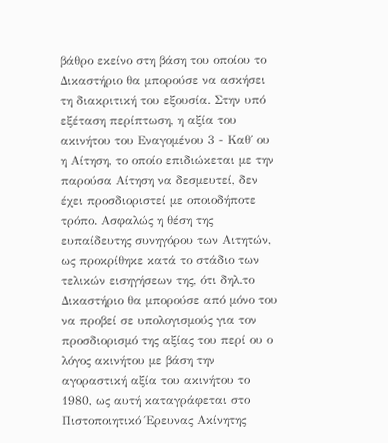βάθρο εκείνο στη βάση του οποίου το Δικαστήριο θα μπορούσε να ασκήσει τη διακριτική του εξουσία. Στην υπό εξέταση περίπτωση, η αξία του ακινήτου του Εναγομένου 3 - Καθ΄ ου η Αίτηση, το οποίο επιδιώκεται με την παρούσα Αίτηση να δεσμευτεί, δεν έχει προσδιοριστεί με οποιοδήποτε τρόπο. Ασφαλώς η θέση της ευπαίδευτης συνηγόρου των Αιτητών, ως προκρίθηκε κατά το στάδιο των τελικών εισηγήσεων της, ότι δηλ.το Δικαστήριο θα μπορούσε από μόνο του να προβεί σε υπολογισμούς για τον προσδιορισμό της αξίας του περί ου ο λόγος ακινήτου με βάση την αγοραστική αξία του ακινήτου το 1980, ως αυτή καταγράφεται στο Πιστοποιητικό Έρευνας Ακίνητης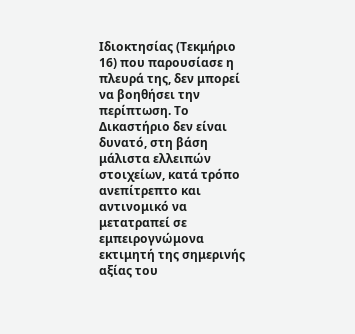Ιδιοκτησίας (Τεκμήριο 16) που παρουσίασε η πλευρά της, δεν μπορεί να βοηθήσει την περίπτωση. Το Δικαστήριο δεν είναι δυνατό, στη βάση μάλιστα ελλειπών στοιχείων, κατά τρόπο ανεπίτρεπτο και αντινομικό να μετατραπεί σε εμπειρογνώμονα εκτιμητή της σημερινής αξίας του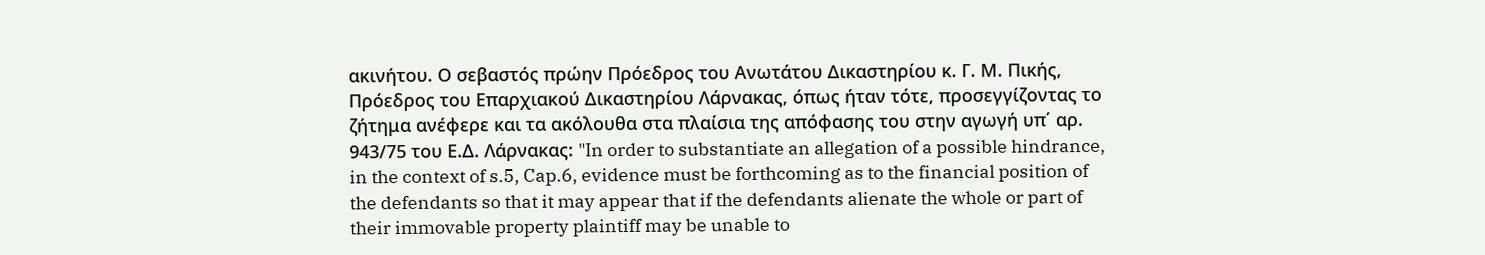ακινήτου. Ο σεβαστός πρώην Πρόεδρος του Ανωτάτου Δικαστηρίου κ. Γ. Μ. Πικής, Πρόεδρος του Επαρχιακού Δικαστηρίου Λάρνακας, όπως ήταν τότε, προσεγγίζοντας το ζήτημα ανέφερε και τα ακόλουθα στα πλαίσια της απόφασης του στην αγωγή υπ΄ αρ. 943/75 του Ε.Δ. Λάρνακας: "In order to substantiate an allegation of a possible hindrance, in the context of s.5, Cap.6, evidence must be forthcoming as to the financial position of the defendants so that it may appear that if the defendants alienate the whole or part of their immovable property plaintiff may be unable to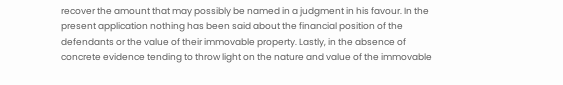recover the amount that may possibly be named in a judgment in his favour. In the present application nothing has been said about the financial position of the defendants or the value of their immovable property. Lastly, in the absence of concrete evidence tending to throw light on the nature and value of the immovable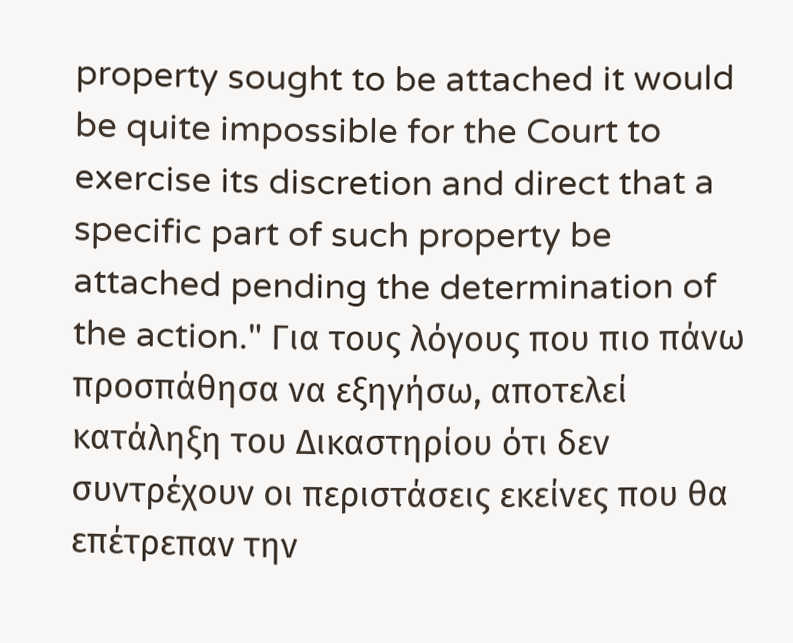property sought to be attached it would be quite impossible for the Court to exercise its discretion and direct that a specific part of such property be attached pending the determination of the action." Για τους λόγους που πιο πάνω προσπάθησα να εξηγήσω, αποτελεί κατάληξη του Δικαστηρίου ότι δεν συντρέχουν οι περιστάσεις εκείνες που θα επέτρεπαν την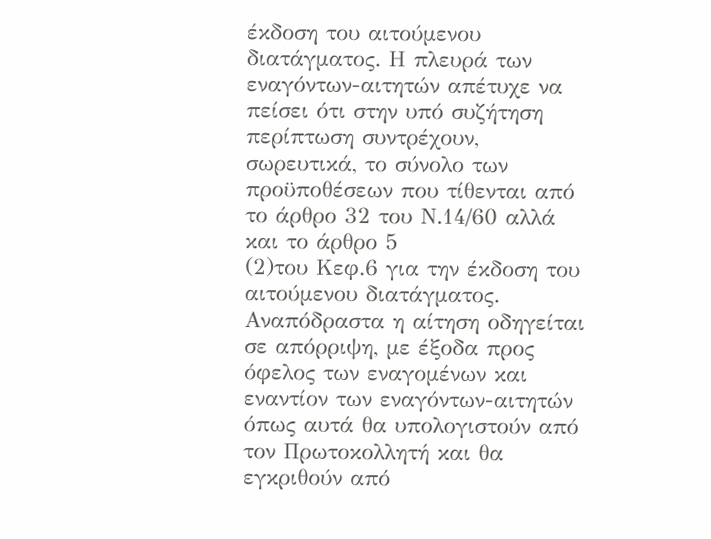έκδοση του αιτούμενου διατάγματος. Η πλευρά των εναγόντων-αιτητών απέτυχε να πείσει ότι στην υπό συζήτηση περίπτωση συντρέχουν, σωρευτικά, το σύνολο των προϋποθέσεων που τίθενται από το άρθρο 32 του Ν.14/60 αλλά και το άρθρο 5
(2)του Κεφ.6 για την έκδοση του αιτούμενου διατάγματος. Αναπόδραστα η αίτηση οδηγείται σε απόρριψη, με έξοδα προς όφελος των εναγομένων και εναντίον των εναγόντων-αιτητών όπως αυτά θα υπολογιστούν από τον Πρωτοκολλητή και θα εγκριθούν από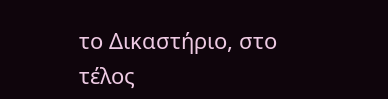το Δικαστήριο, στο τέλος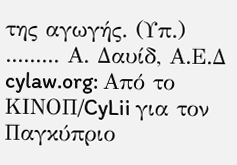της αγωγής. (Υπ.) ......... Α. Δαυίδ, Α.Ε.Δ cylaw.org: Από το ΚΙΝOΠ/CyLii για τον Παγκύπριο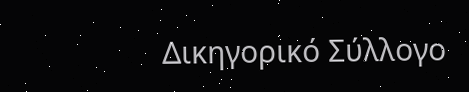Δικηγορικό Σύλλογο